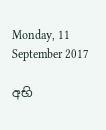Monday, 11 September 2017

අභි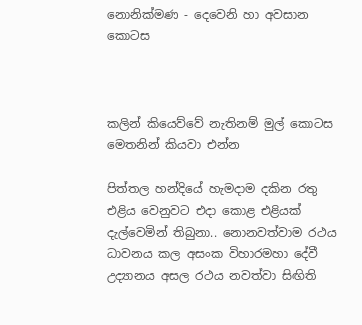නොනික්මණ - දෙවෙනි හා අවසාන කොටස



කලින් කියෙව්වේ නැතිනම් මුල් කොටස මෙතනින් කියවා එන්න

පිත්තල හන්දියේ හැමදාම දකින රතු එළිය වෙනුවට එදා කොළ එළියක් දැල්වෙමින් තිබුනා.. නොනවත්වාම රථය ධාවනය කල අසංක විහාරමහා දේවී උද්‍යානය අසල රථය නවත්වා සිඟිති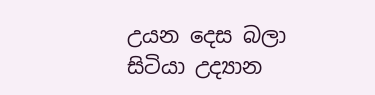උයන දෙස බලා සිටියා උද්‍යාන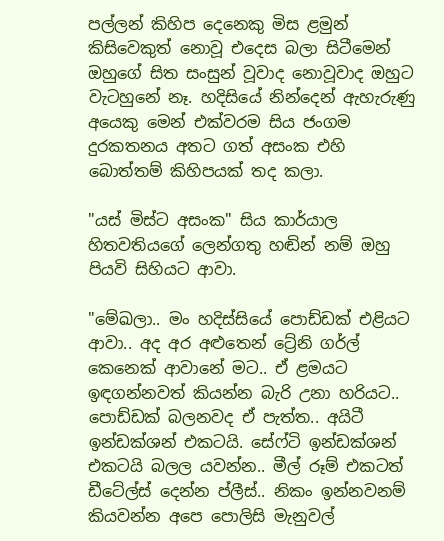පල්ලන් කිහිප දෙනෙකු මිස ළමුන් කිසිවෙකුත් නොවූ එදෙස බලා සිටීමෙන් ඔහුගේ සිත සංසුන් වූවාද නොවූවාද ඔහුට වැටහුනේ නෑ. හදිසියේ නින්දෙන් ඇහැරුණු අයෙකු මෙන් එක්වරම සිය ජංගම දුරකතනය අතට ගත් අසංක එහි බොත්තම් කිහිපයක් තද කලා.

"යස් මිස්ට අසංක" සිය කාර්යාල හිතවතියගේ ලෙන්ගතු හඬින් නම් ඔහු පියවි සිහියට ආවා.

"මේඛලා.. මං හදිස්සියේ පොඩ්ඩක් එළියට ආවා.. අද අර අළුතෙන් ට්‍රේනි ගර්ල් කෙනෙක් ආවානේ මට.. ඒ ළමයට ඉඳගන්නවත් කියන්න බැරි උනා හරියට.. පොඩ්ඩක් බලනවද ඒ පැත්ත.. අයිටී ඉන්ඩක්ශන් එකටයි. සේෆ්ටි ඉන්ඩක්ශන් එකටයි බලල යවන්න.. මීල් රූම් එකටත් ඩීටේල්ස් දෙන්න ප්ලීස්.. නිකං ඉන්නවනම් කියවන්න අපෙ පොලිසි මැනුවල්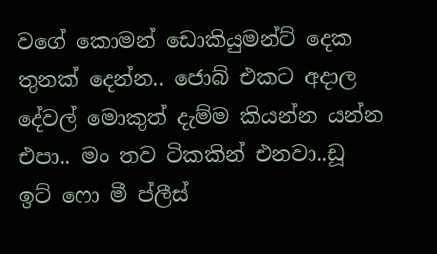වගේ කොමන් ඩොකියුමන්ට් දෙක තුනක් දෙන්න.. ජොබ් එකට අදාල දේවල් මොකුත් දැම්ම කියන්න යන්න එපා.. මං තව ටිකකින් එනවා..ඩූ ඉට් ෆො මී ප්ලීස්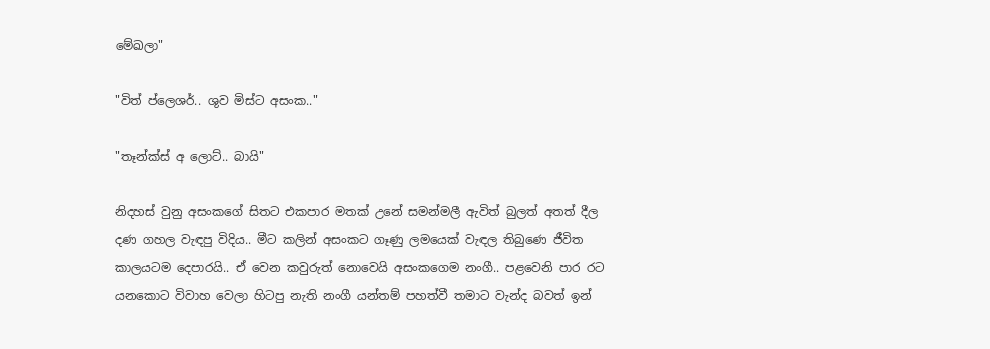මේඛලා"

"විත් ප්ලෙශර්.. ශුව මිස්ට අසංක.."

"තෑන්ක්ස් අ ලොට්.. බායි"

නිදහස් වුනු අසංකගේ සිතට එකපාර මතක් උනේ සමන්මලී ඇවිත් බුලත් අතත් දීල දණ ගහල වැඳපු විදිය.. මීට කලින් අසංකට ගෑණු ලමයෙක් වැඳල තිබුණෙ ජීවිත කාලයටම දෙපාරයි.. ඒ වෙන කවුරුත් නොවෙයි අසංකගෙම නංගී.. පළවෙනි පාර රට යනකොට විවාහ වෙලා හිටපු නැති නංගී යන්තම් පහත්වී තමාට වැන්ද බවත් ඉන්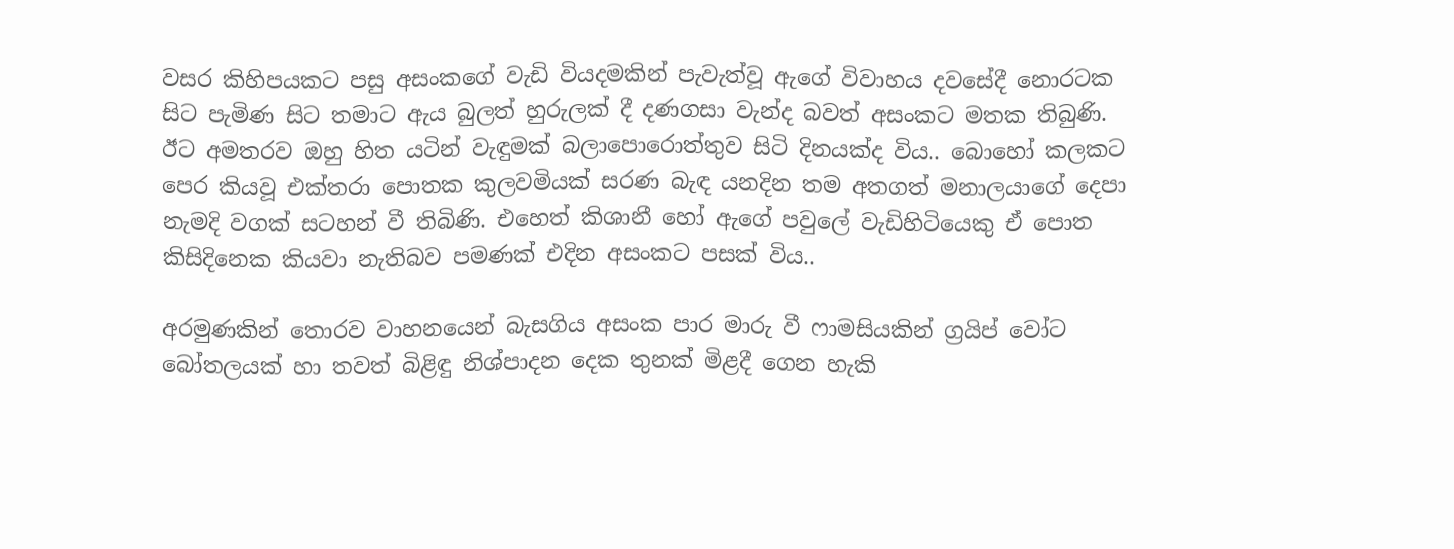වසර කිහිපයකට පසු අසංකගේ වැඩි වියදමකින් පැවැත්වූ ඇගේ විවාහය දවසේදී නොරටක සිට පැමිණ සිට තමාට ඇය බුලත් හුරුලක් දී දණගසා වැන්ද බවත් අසංකට මතක තිබුණි. ඊට අමතරව ඔහු හිත යටින් වැඳුමක් බලාපොරොත්තුව සිටි දිනයක්ද විය.. බොහෝ කලකට පෙර කියවූ එක්තරා පොතක කුලවමියක් සරණ බැඳ යනදින තම අතගත් මනාලයාගේ දෙපා නැමදි වගක් සටහන් වී තිබිණි. එහෙත් කිශානී හෝ ඇගේ පවුලේ වැඩිහිටියෙකු ඒ පොත කිසිදිනෙක කියවා නැතිබව පමණක් එදින අසංකට පසක් විය..

අරමුණකින් තොරව වාහනයෙන් බැසගිය අසංක පාර මාරු වී ෆාමසියකින් ග්‍රයිප් වෝට බෝතලයක් හා තවත් බිළිඳු නිශ්පාදන දෙක තුනක් මිළදී ගෙන හැකි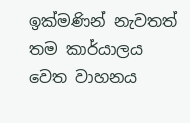ඉක්මණින් නැවතත් තම කාර්යාලය වෙත වාහනය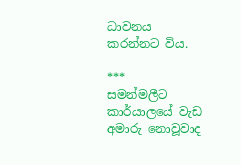ධාවනය කරන්නට විය.

***
සමන්මලීට කාර්යාලයේ වැඩ අමාරු නොවූවාද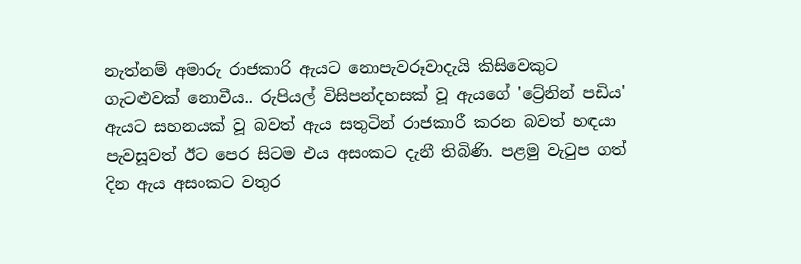නැත්නම් අමාරු රාජකාරි ඇයට නොපැවරූවාදැයි කිසිවෙකුට ගැටළුවක් නොවීය.. රුපියල් විසිපන්දහසක් වූ ඇයගේ 'ට්‍රේනින් පඩිය' ඇයට සහනයක් වූ බවත් ඇය සතුටින් රාජකාරී කරන බවත් හඳයා පැවසූවත් ඊට පෙර සිටම එය අසංකට දැනී තිබිණි. පළමු වැටුප ගත් දින ඇය අසංකට වතුර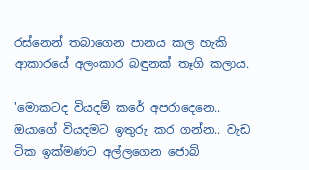රස්නෙන් තබාගෙන පානය කල හැකි ආකාරයේ අලංකාර බඳුනක් තෑගි කලාය.

'මොකටද වියදම් කරේ අපරාදෙනෙ.. ඔයාගේ වියදමට ඉතුරු කර ගන්න.. වැඩ ටික ඉක්මණට අල්ලගෙන ජොබ්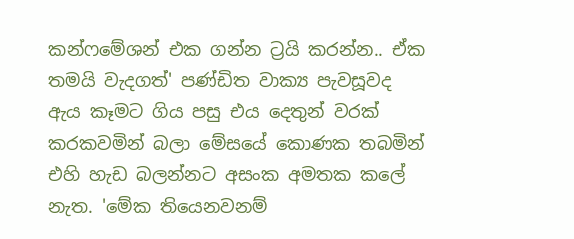කන්ෆමේශන් එක ගන්න ට්‍රයි කරන්න.. ඒක තමයි වැදගත්' පණ්ඩිත වාක්‍ය පැවසූවද ඇය කෑමට ගිය පසු එය දෙතුන් වරක් කරකවමින් බලා මේසයේ කොණක තබමින් එහි හැඩ බලන්නට අසංක අමතක කලේ නැත. 'මේක තියෙනවනම්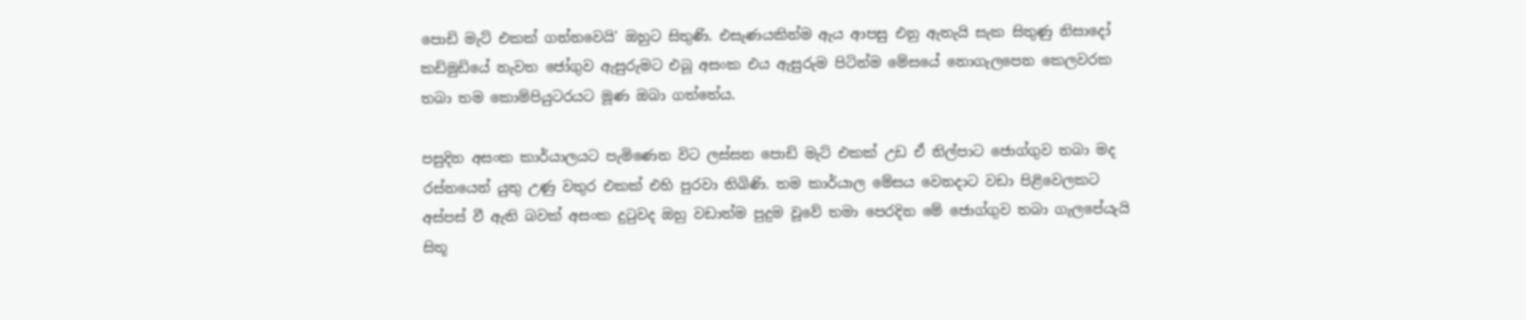පොඩි මැට් එකක් ගන්නවෙයි' ඔහුට සිතුණි. එසැණයකින්ම ඇය ආපසු එනු ඇතැයි සැක සිතුණු නිසාදෝ කඩිමුඩියේ නැවත ජෝගුව ඇසුරුමට එබූ අසංක එය ඇසුරුම පිටින්ම මේසයේ නොගැලපෙන කෙලවරක තබා තම කොම්පියුටරයට මූණ ඔබා ගත්තේය.

පසුදින අසංක කාර්යාලයට පැමිණෙන විට ලස්සන පොඩි මැට් එකක් උඩ ඒ නිල්පාට ජොග්ගුව තබා මද රස්නයෙන් යුතු උණු වතුර එකක් එහි පුරවා තිබිණි. තම කාර්යාල මේසය වෙනදාට වඩා පිළිවෙලකට අස්පස් වී ඇති බවක් අසංක දුටුවද ඔහු වඩාත්ම පුදුම වූවේ තමා පෙරදින මේ ජොග්ගුව තබා ගැලපේයැයි සිතූ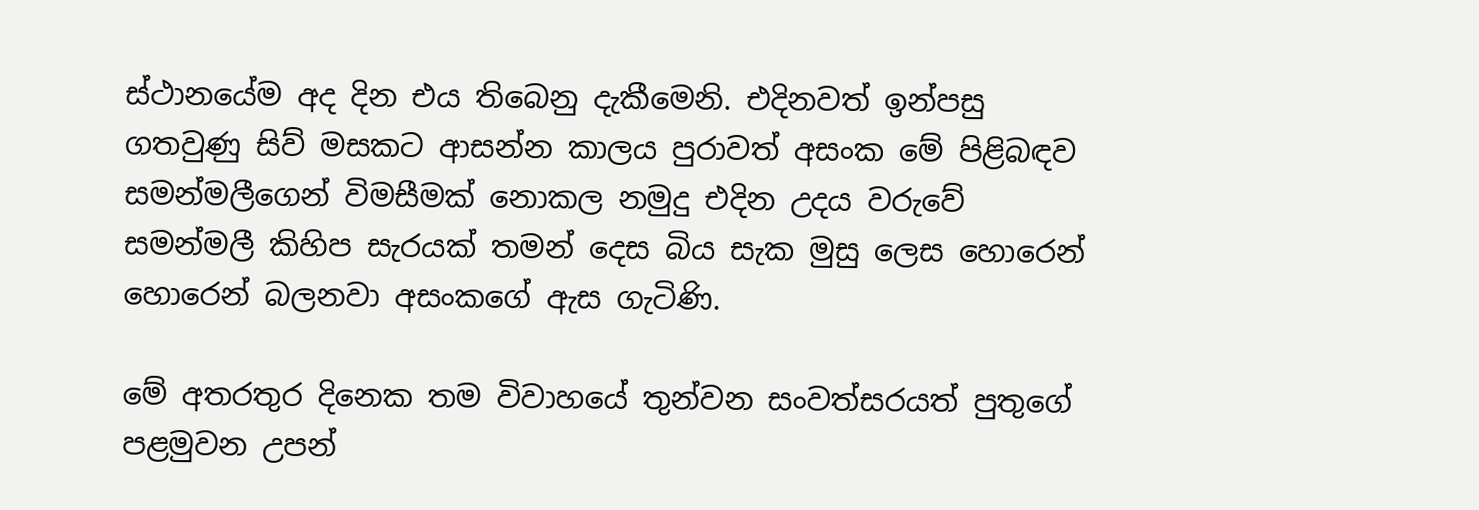ස්ථානයේම අද දින එය තිබෙනු දැකීමෙනි. එදිනවත් ඉන්පසු ගතවුණු සිව් මසකට ආසන්න කාලය පුරාවත් අසංක මේ පිළිබඳව සමන්මලීගෙන් විමසීමක් නොකල නමුදු එදින උදය වරුවේ සමන්මලී කිහිප සැරයක් තමන් දෙස බිය සැක මුසු ලෙස හොරෙන් හොරෙන් බලනවා අසංකගේ ඇස ගැටිණි.

මේ අතරතුර දිනෙක තම විවාහයේ තුන්වන සංවත්සරයත් පුතුගේ පළමුවන උපන්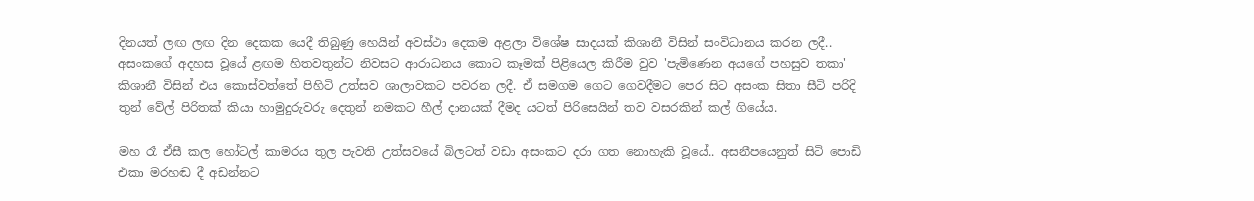දිනයත් ලඟ ලඟ දින දෙකක යෙදී තිබුණු හෙයින් අවස්ථා දෙකම අළලා විශේෂ සාදයක් කිශානී විසින් සංවිධානය කරන ලදී.. අසංකගේ අදහස වූයේ ළඟම හිතවතුන්ට නිවසට ආරාධනය කොට කෑමක් පිළියෙල කිරීම වුව 'පැමිණෙන අයගේ පහසුව තකා' කිශානී විසින් එය කොස්වත්තේ පිහිටි උත්සව ශාලාවකට පවරන ලදී. ඒ සමගම ගෙට ගෙවදීමට පෙර සිට අසංක සිතා සීටි පරිදි තුන් වේල් පිරිතක් කියා හාමුදුරුවරු දෙතුන් නමකට හීල් දානයක් දීමද යටත් පිරිසෙයින් තව වසරකින් කල් ගියේය.

මහ රෑ ඒසී කල හෝටල් කාමරය තුල පැවති උත්සවයේ බිලටත් වඩා අසංකට දරා ගත නොහැකි වූයේ.. අසනීපයෙනුත් සිටි පොඩි එකා මරහඬ දී අඩන්නට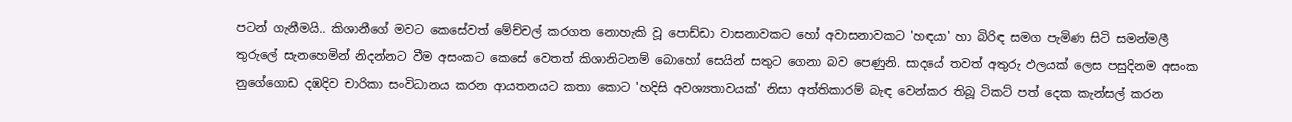පටන් ගැනීමයි.. කිශානීගේ මවට කෙසේවත් මේච්චල් කරගත නොහැකි වූ පොඩ්ඩා වාසනාවකට හෝ අවාසනාවකට 'හඳයා' හා බිරිඳ සමග පැමිණ සිටි සමන්මලී තුරුලේ සැනහෙමින් නිදන්නට වීම අසංකට කෙසේ වෙතත් කිශානිටනම් බොහෝ සෙයින් සතුට ගෙනා බව පෙණුනි. සාදයේ තවත් අතුරු ඵලයක් ලෙස පසුදිනම අසංක නුගේගොඩ දඹදිව චාරිකා සංවිධානය කරන ආයතනයට කතා කොට 'හදිසි අවශ්‍යතාවයක්' නිසා අත්තිකාරම් බැඳ වෙන්කර තිබූ ටිකට් පත් දෙක කැන්සල් කරන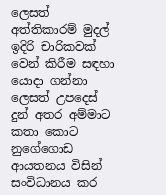ලෙසත් අත්තිකාරම් මුදල් ඉදිරි චාරිකවක් වෙන් කිරීම සඳහා යොදා ගන්නා ලෙසත් උපදෙස් දුන් අතර අම්මාට කතා කොට නුගේගොඩ ආයතනය විසින් සංවිධානය කර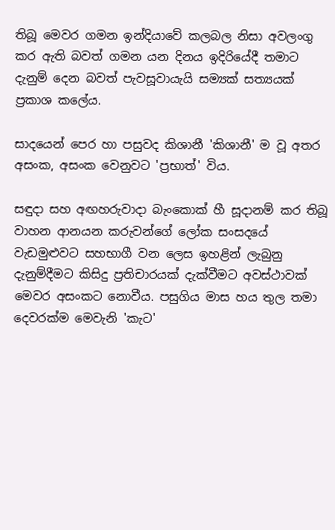තිබූ මෙවර ගමන ඉන්දියාවේ කලබල නිසා අවලංගු කර ඇති බවත් ගමන යන දිනය ඉදිරියේදී තමාට දැනුම් දෙන බවත් පැවසූවායැයි සම්‍යක් සත්‍යයක් ප්‍රකාශ කලේය.

සාදයෙන් පෙර හා පසුවද කිශානී 'කිශානී' ම වූ අතර අසංක, අසංක වෙනුවට 'ප්‍රභාත්' විය.

සඳුදා සහ අඟහරුවාදා බැංකොක් හී සූදානම් කර තිබූ වාහන ආනයන කරුවන්ගේ ලෝක සංසදයේ වැඩමුළුවට සහභාගී වන ලෙස ඉහළින් ලැබුනු දැනුම්දීමට කිසිදු ප්‍රතිචාරයක් දැක්වීමට අවස්ථාවක් මෙවර අසංකට නොවීය. පසුගිය මාස හය තුල තමා දෙවරක්ම මෙවැනි 'කැට'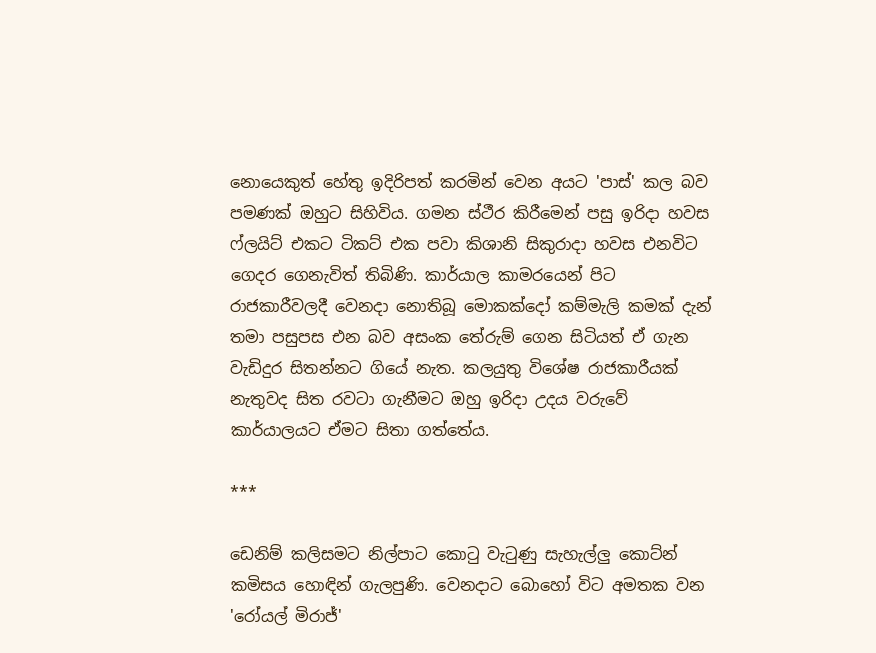නොයෙකුත් හේතු ඉදිරිපත් කරමින් වෙන අයට 'පාස්' කල බව පමණක් ඔහුට සිහිවිය. ගමන ස්ථීර කිරීමෙන් පසු ඉරිදා හවස ෆ්ලයිට් එකට ටිකට් එක පවා කිශානි සිකුරාදා හවස එනවිට ගෙදර ගෙනැවිත් තිබිණි. කාර්යාල කාමරයෙන් පිට රාජකාරීවලදී වෙනදා නොතිබූ මොකක්දෝ කම්මැලි කමක් දැන් තමා පසුපස එන බව අසංක තේරුම් ගෙන සිටියත් ඒ ගැන වැඩිදුර සිතන්නට ගියේ නැත. කලයුතු විශේෂ රාජකාරීයක් නැතුවද සිත රවටා ගැනීමට ඔහු ඉරිදා උදය වරුවේ කාර්යාලයට ඒමට සිතා ගත්තේය.

***

ඩෙනිම් කලිසමට නිල්පාට කොටු වැටුණු සැහැල්ලු කොට්න් කමිසය හොඳින් ගැලපුණි. වෙනදාට බොහෝ විට අමතක වන 'රෝයල් මිරාජ්'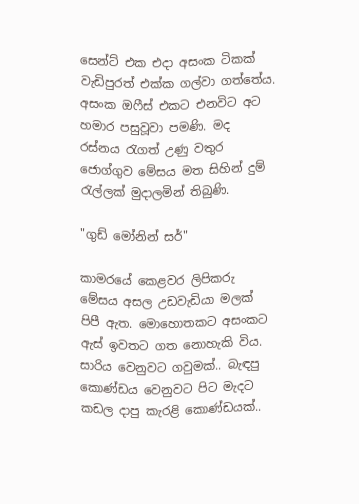සෙන්ට් එක එදා අසංක ටිකක් වැඩිපුරත් එක්ක ගල්වා ගත්තේය. අසංක ඔෆීස් එකට එනවිට අට හමාර පසුවූවා පමණි. මද රස්නය රැගත් උණු වතුර ජොග්ගුව මේසය මත සිහින් දුම් රැල්ලක් මුදාලමින් තිබුණි.

"ගුඩ් මෝනින් සර්"

කාමරයේ කෙළවර ලිපිකරු මේසය අසල උඩවැඩියා මලක් පිපී ඇත. මොහොතකට අසංකට ඇස් ඉවතට ගත නොහැකි විය. සාරිය වෙනුවට ගවුමක්.. බැඳපු කොණ්ඩය වෙනුවට පිට මැදට කඩල දාපු කැරළි කොණ්ඩයක්..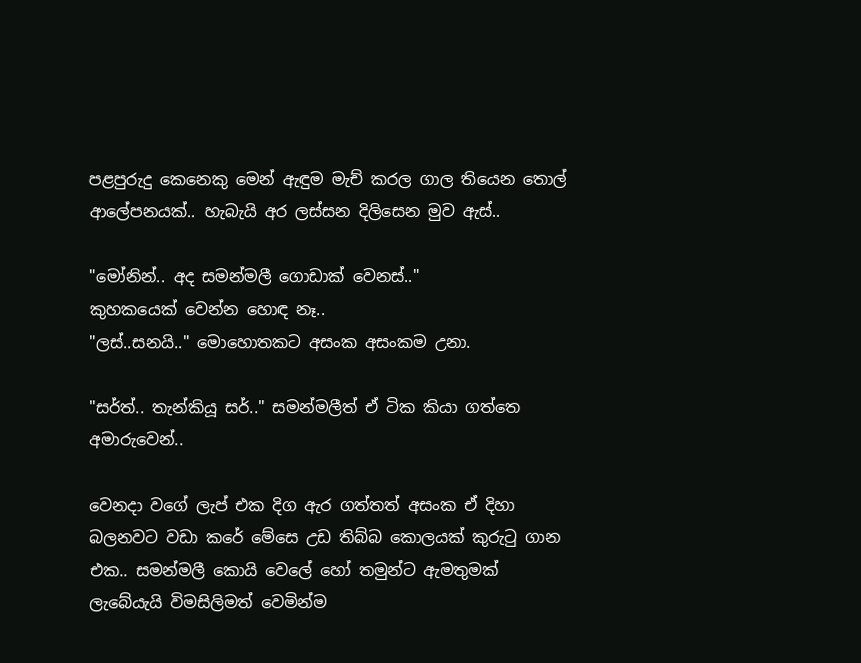පළපුරුදු කෙනෙකු මෙන් ඇඳුම මැච් කරල ගාල තියෙන තොල් ආලේපනයක්.. හැබැයි අර ලස්සන දිලිසෙන මුව ඇස්..

"මෝනින්.. අද සමන්මලී ගොඩාක් වෙනස්.."
කුහකයෙක් වෙන්න හොඳ නෑ..
"ලස්..සනයි.." මොහොතකට අසංක අසංකම උනා.

"සර්ත්.. තැන්කියූ සර්.." සමන්මලීත් ඒ ටික කියා ගත්තෙ අමාරුවෙන්..

වෙනදා වගේ ලැප් එක දිග ඇර ගත්තත් අසංක ඒ දිහා බලනවට වඩා කරේ මේසෙ උඩ තිබ්බ කොලයක් කුරුටු ගාන එක.. සමන්මලී කොයි වෙලේ හෝ තමුන්ට ඇමතුමක් ලැබේයැයි විමසිලිමත් වෙමින්ම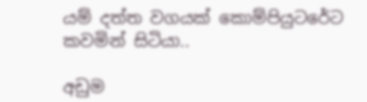යම් දත්ත වගයක් කොම්පියුටරේට කවමින් සිටියා..

අඩුම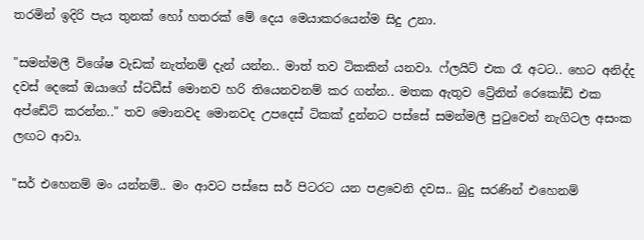තරමින් ඉදිරි පැය තුනක් හෝ හතරක් මේ දෙය මෙයාකරයෙන්ම සිදු උනා.

"සමන්මලී විශේෂ වැඩක් නැත්නම් දැන් යන්න.. මාත් තව ටිකකින් යනවා. ෆ්ලයිට් එක රෑ අටට.. හෙට අනිද්ද දවස් දෙකේ ඔයාගේ ස්ටඩීස් මොනව හරි තියෙනවනම් කර ගන්න.. මතක ඇතුව ට්‍රේනින් රෙකෝඩ් එක අප්ඩේට් කරන්න.." තව මොනවද මොනවද උපදෙස් ටිකක් දුන්නට පස්සේ සමන්මලී පුටුවෙන් නැගිටල අසංක ලඟට ආවා.

"සර් එහෙනම් මං යන්නම්.. මං ආවට පස්සෙ සර් පිටරට යන පළවෙනි දවස.. බුදු සරණින් එහෙනම්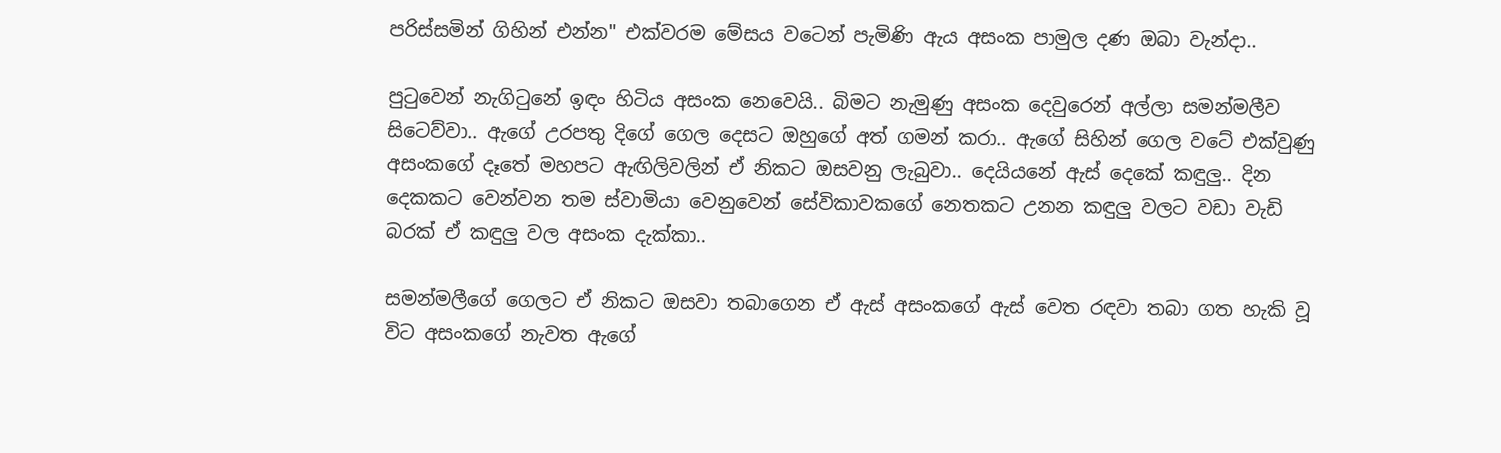පරිස්සමින් ගිහින් එන්න" එක්වරම මේසය වටෙන් පැමිණි ඇය අසංක පාමුල දණ ඔබා වැන්දා..

පුටුවෙන් නැගිටුනේ ඉඳං හිටිය අසංක නෙවෙයි.. බිමට නැමුණු අසංක දෙවුරෙන් අල්ලා සමන්මලීව සිටෙව්වා.. ඇගේ උරපතු දිගේ ගෙල දෙසට ඔහුගේ අත් ගමන් කරා.. ඇගේ සිහින් ගෙල වටේ එක්වුණු අසංකගේ දෑතේ මහපට ඇඟිලිවලින් ඒ නිකට ඔසවනු ලැබුවා.. දෙයියනේ ඇස් දෙකේ කඳුලු.. දින දෙකකට වෙන්වන තම ස්වාමියා වෙනුවෙන් සේවිකාවකගේ නෙතකට උනන කඳුලු වලට වඩා වැඩි බරක් ඒ කඳුලු වල අසංක දැක්කා..

සමන්මලීගේ ගෙලට ඒ නිකට ඔසවා තබාගෙන ඒ ඇස් අසංකගේ ඇස් වෙත රඳවා තබා ගත හැකි වූ විට අසංකගේ නැවත ඇගේ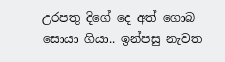උරපතු දිගේ දෙ අත් ගොබ සොයා ගියා.. ඉන්පසු නැවත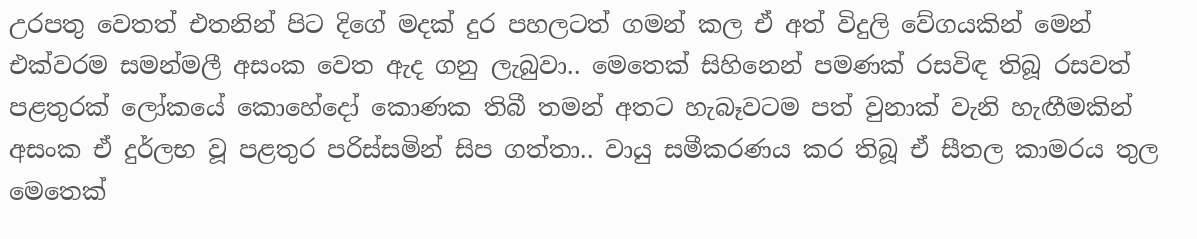උරපතු වෙතත් එතනින් පිට දිගේ මදක් දුර පහලටත් ගමන් කල ඒ අත් විදුලි වේගයකින් මෙන් එක්වරම සමන්මලී අසංක වෙත ඇද ගනු ලැබුවා.. මෙතෙක් සිහිනෙන් පමණක් රසවිඳ තිබූ රසවත් පළතුරක් ලෝකයේ කොහේදෝ කොණක තිබී තමන් අතට හැබෑවටම පත් වුනාක් වැනි හැඟීමකින් අසංක ඒ දුර්ලභ වූ පළතුර පරිස්සමින් සිප ගත්තා.. වායු සමීකරණය කර තිබූ ඒ සීතල කාමරය තුල මෙතෙක්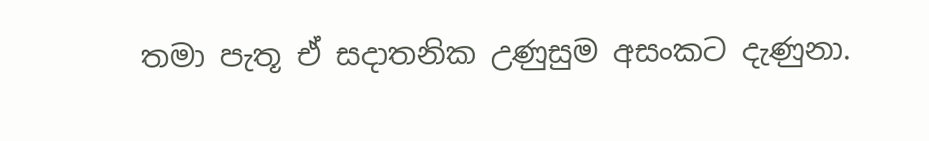තමා පැතූ ඒ සදාතනික උණුසුම අසංකට දැණුනා.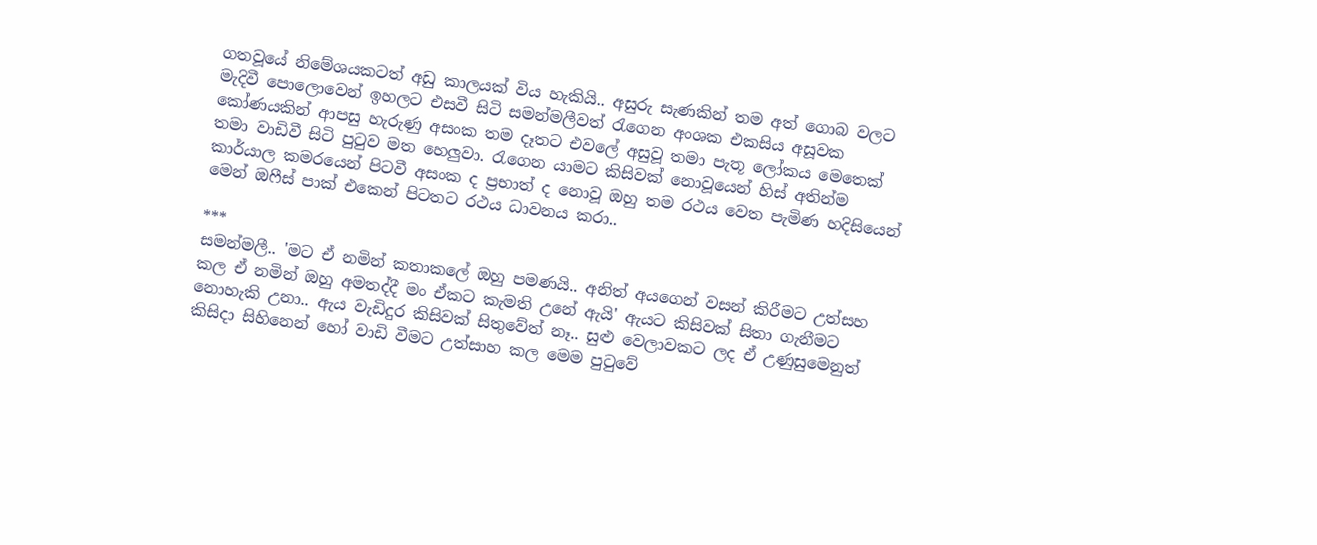ගතවූයේ නිමේශයකටත් අඩු කාලයක් විය හැකියි.. අසුරු සැණකින් තම අත් ගොබ වලට මැදිවී පොලොවෙන් ඉහලට එසවී සිටි සමන්මලීවත් රැගෙන අංශක එකසිය අසූවක කෝණයකින් ආපසු හැරුණු අසංක තම දෑතට එවලේ අසුවූ තමා පැතූ ලෝකය මෙතෙක් තමා වාඩිවී සිටි පුටුව මත හෙලුවා. රැගෙන යාමට කිසිවක් නොවූයෙන් හිස් අතින්ම කාර්යාල කමරයෙන් පිටවී අසංක ද ප්‍රභාත් ද නොවූ ඔහු තම රථය වෙත පැමිණ හදිසියෙන් මෙන් ඔෆීස් පාක් එකෙන් පිටතට රථය ධාවනය කරා..

***
සමන්මලී.. 'මට ඒ නමින් කතාකලේ ඔහු පමණයි.. අනිත් අයගෙන් වසන් කිරීමට උත්සහ කල ඒ නමින් ඔහු අමතද්දී මං ඒකට කැමති උනේ ඇයි' ඇයට කිසිවක් සිතා ගැනීමට නොහැකි උනා.. ඇය වැඩිදුර කිසිවක් සිතුවේත් නෑ.. සුළු වෙලාවකට ලද ඒ උණුසුමෙනුත් කිසිදා සිහිනෙන් හෝ වාඩි වීමට උත්සාහ කල මෙම පුටුවේ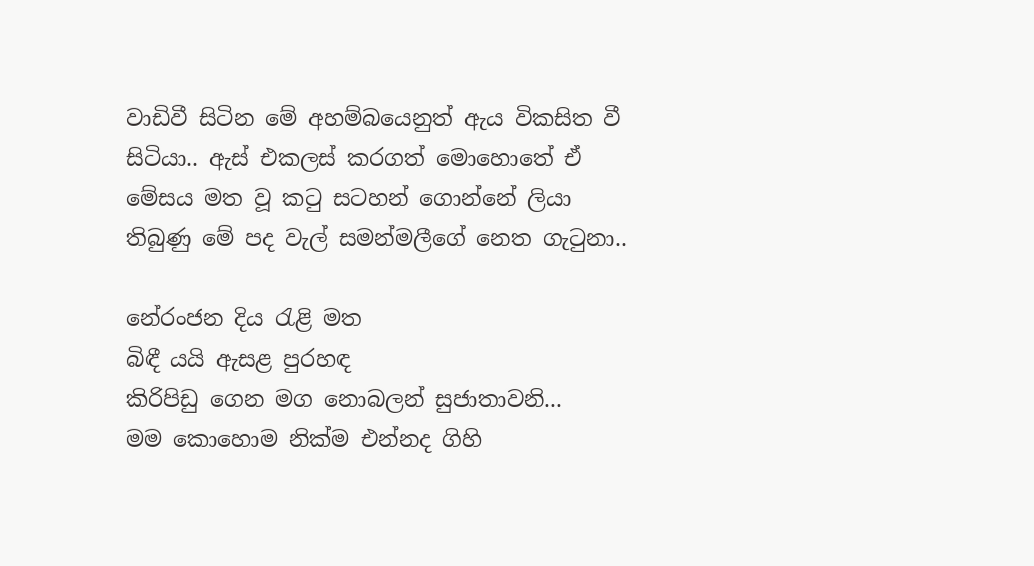වාඩිවී සිටින මේ අහම්බයෙනුත් ඇය විකසිත වී සිටියා.. ඇස් එකලස් කරගත් මොහොතේ ඒ මේසය මත වූ කටු සටහන් ගොන්නේ ලියා තිබුණු මේ පද වැල් සමන්මලීගේ නෙත ගැටුනා..

නේරංජන දිය රැළි මත
බිඳී යයි ඇසළ පුරහඳ
කිරිපිඩු ගෙන මග නොබලන් සුජාතාවනි...
මම කොහොම නික්ම එන්නද ගිහි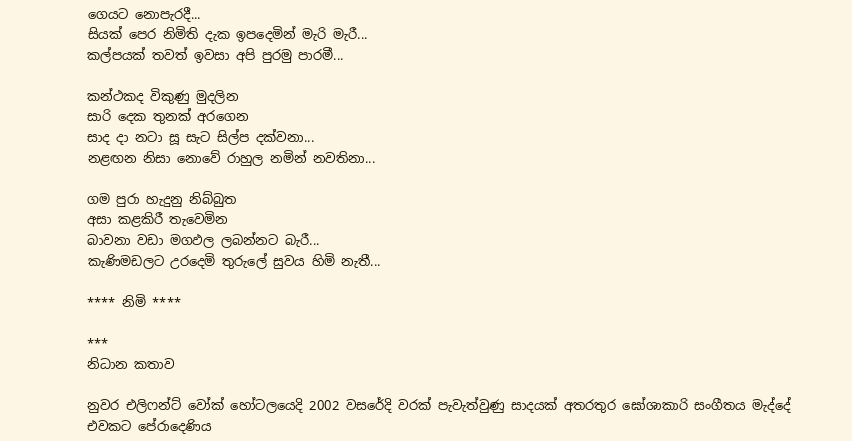ගෙයට නොපැරදී...
සියක් පෙර නිමිති දැක ඉපදෙමින් මැරි මැරී...
කල්පයක් තවත් ඉවසා අපි පුරමු පාරමී...

කන්ථකද විකුණු මුදලින
සාරි දෙක තුනක් අරගෙන
සාද දා නටා සූ සැට සිල්ප දක්වනා...
නළඟන නිසා නොවේ රාහුල නමින් නවතිනා...

ගම පුරා හැදුනු නිබ්බුත
අසා කළකිරී තැවෙමින
බාවනා වඩා මගඵල ලබන්නට බැරී...
කැණිමඩලට උරදෙමි තුරුලේ සුවය හිමි නැතී...

**** නිමි ****

***
නිධාන කතාව

නුවර එලිෆන්ට් වෝක් හෝටලයෙදි 2002 වසරේදි වරක් පැවැත්වුණු සාදයක් අතරතුර ඝෝශාකාරි සංගීතය මැද්දේ එවකට පේරාදෙණිය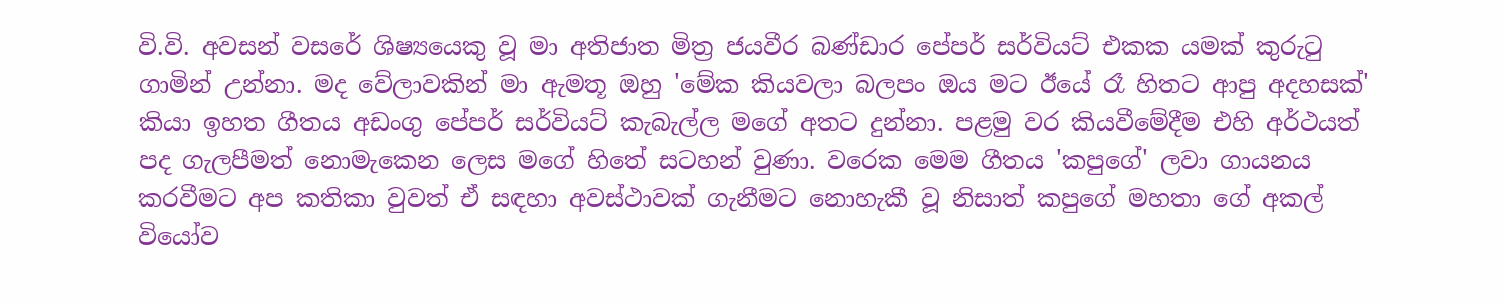වි.වි. අවසන් වසරේ ශිෂ්‍යයෙකු වූ මා අතිජාත මිත්‍ර ජයවීර බණ්ඩාර පේපර් සර්වියට් එකක යමක් කුරුටු ගාමින් උන්නා. මද වේලාවකින් මා ඇමතූ ඔහු 'මේක කියවලා බලපං ඔය මට ඊයේ රෑ හිතට ආපු අදහසක්' කියා ඉහත ගීතය අඩංගු පේපර් සර්වියට් කැබැල්ල මගේ අතට දුන්නා. පළමු වර කියවීමේදීම එහි අර්ථයත් පද ගැලපීමත් නොමැකෙන ලෙස මගේ හිතේ සටහන් වුණා. වරෙක මෙම ගීතය 'කපුගේ' ලවා ගායනය කරවීමට අප කතිකා වුවත් ඒ සඳහා අවස්ථාවක් ගැනීමට නොහැකී වූ නිසාත් කපුගේ මහතා ගේ අකල් වියෝව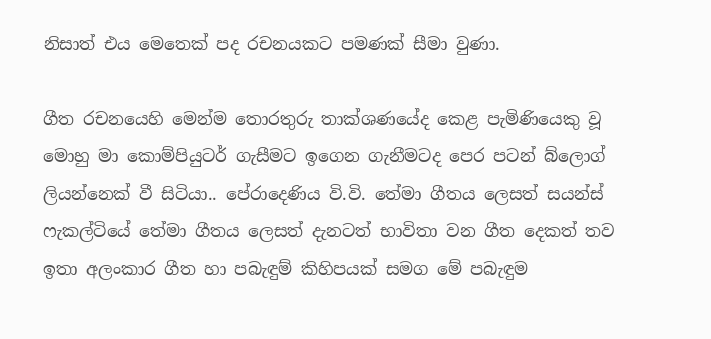නිසාත් එය මෙතෙක් පද රචනයකට පමණක් සීමා වුණා.

ගීත රචනයෙහි මෙන්ම තොරතුරු තාක්ශණයේද කෙළ පැමිණියෙකු වූ මොහු මා කොම්පියුටර් ගැසීමට ඉගෙන ගැනීමටද පෙර පටන් බ්ලොග් ලියන්නෙක් වී සිටියා.. පේරාදෙණිය වි.වි. තේමා ගීතය ලෙසත් සයන්ස් ෆැකල්ටියේ තේමා ගීතය ලෙසත් දැනටත් භාවිතා වන ගීත දෙකත් තව ඉතා අලංකාර ගීත හා පබැඳුම් කිහිපයක් සමග මේ පබැඳුම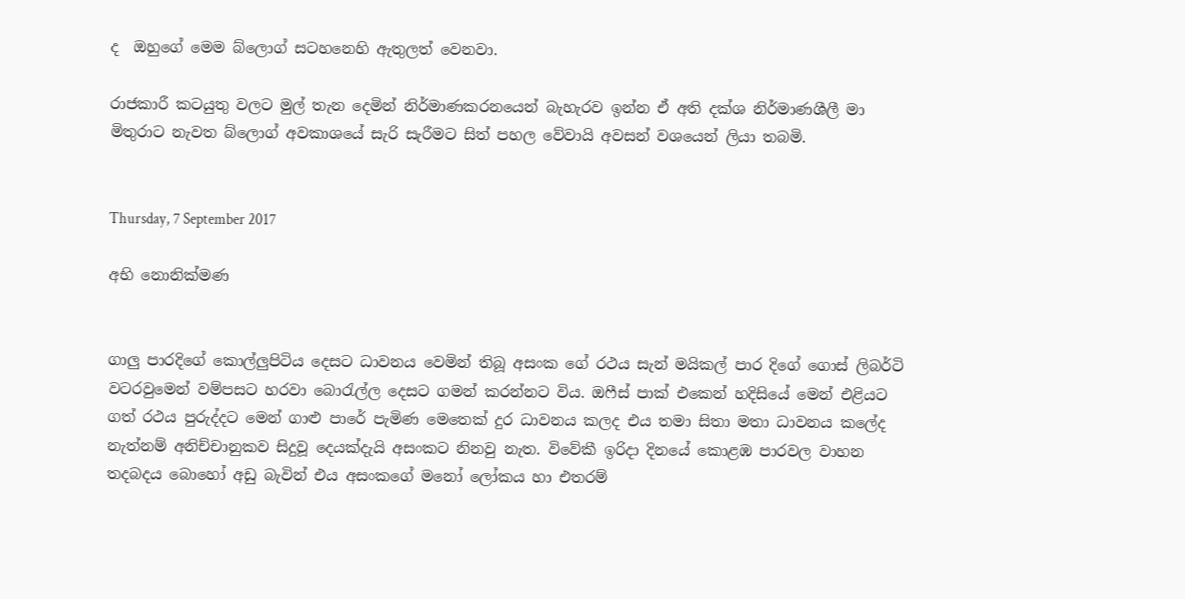ද  ඔහුගේ මෙම බ්ලොග් සටහනෙහි ඇතුලත් වෙනවා.

රාජකාරී කටයුතු වලට මුල් තැන දෙමින් නිර්මාණකරනයෙන් බැහැරව ඉන්න ඒ අති දක්ශ නිර්මාණශීලී මා මිතුරාට නැවත බ්ලොග් අවකාශයේ සැරි සැරීමට සිත් පහල වේවායි අවසන් වශයෙන් ලියා තබමි.


Thursday, 7 September 2017

අභි නොනික්මණ


ගාලු පාරදිගේ කොල්ලුපිටිය දෙසට ධාවනය වෙමින් තිබූ අසංක ගේ රථය සැන් මයිකල් පාර දිගේ ගොස් ලිබර්ටි වටරවුමෙන් වම්පසට හරවා බොරැල්ල දෙසට ගමන් කරන්නට විය. ඔෆීස් පාක් එකෙන් හදිසියේ මෙන් එළියට ගත් රථය පුරුද්දට මෙන් ගාළු පාරේ පැමිණ මෙතෙක් දුර ධාවනය කලද එය තමා සිතා මතා ධාවනය කලේද නැත්නම් අනිච්චානුකව සිදුවූ දෙයක්දැයි අසංකට නිනවු නැත. විවේකී ඉරිදා දිනයේ කොළඹ පාරවල වාහන තදබදය බොහෝ අඩු බැවින් එය අසංකගේ මනෝ ලෝකය හා එතරම්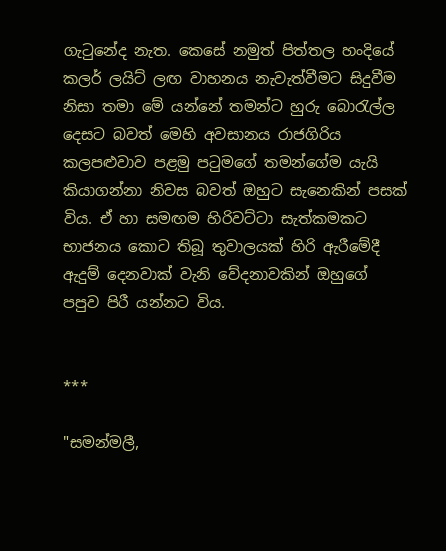ගැටුනේද නැත. කෙසේ නමුත් පිත්තල හංදියේ කලර් ලයිට් ලඟ වාහනය නැවැත්වීමට සිදුවීම නිසා තමා මේ යන්නේ තමන්ට හුරු බොරැල්ල දෙසට බවත් මෙහි අවසානය රාජගිරිය කලපළුවාව පළමු පටුමගේ තමන්ගේම යැයි කියාගන්නා නිවස බවත් ඔහුට සැනෙකින් පසක් විය. ඒ හා සමඟම හිරිවට්ටා සැත්කමකට භාජනය කොට තිබූ තුවාලයක් හිරි ඇරීමේදී ඇදුම් දෙනවාක් වැනි වේදනාවකින් ඔහුගේ පපුව පිරී යන්නට විය.


***

"සමන්මලී,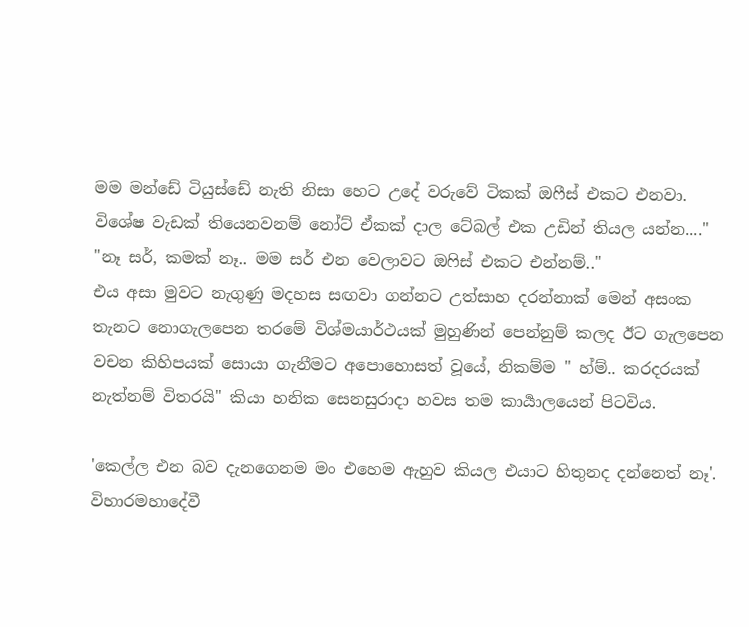මම මන්ඩේ ටියුස්ඩේ නැති නිසා හෙට උදේ වරුවේ ටිකක් ඔෆීස් එකට එනවා. විශේෂ වැඩක් තියෙනවනම් නෝට් ඒකක් දාල ටේබල් එක උඩින් තියල යන්න...."
"නෑ සර්, කමක් නෑ.. මම සර් එන වෙලාවට ඔෆිස් එකට එන්නම්.."
එය අසා මුවට නැගුණු මදහස සඟවා ගන්නට උත්සාහ දරන්නාක් මෙන් අසංක තැනට නොගැලපෙන තරමේ විශ්මයාර්ථයක් මුහුණින් පෙන්නුම් කලද ඊට ගැලපෙන වචන කිහිපයක් සොයා ගැනීමට අපොහොසත් වූයේ, නිකම්ම " හ්ම්.. කරදරයක් නැත්නම් විතරයි" කියා හනික සෙනසුරාදා හවස තම කාර්‍යාලයෙන් පිටවිය.

'කෙල්ල එන බව දැනගෙනම මං එහෙම ඇහුව කියල එයාට හිතුනද දන්නෙත් නෑ'. විහාරමහාදේවී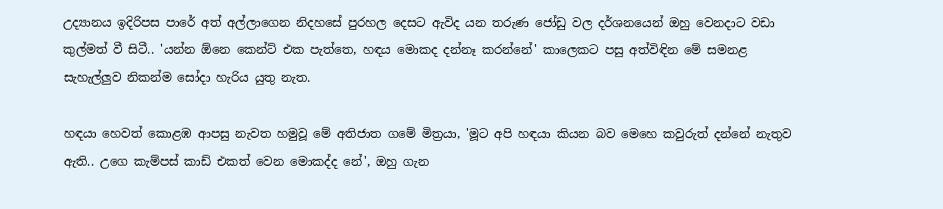උද්‍යානය ඉදිරිපස පාරේ අත් අල්ලාගෙන නිදහසේ පුරහල දෙසට ඇවිද යන තරුණ ජෝඩු වල දර්ශනයෙන් ඔහු වෙනදාට වඩා කුල්මත් වී සිටී.. 'යන්න ඕනෙ කෙන්ට් එක පැත්තෙ, හඳය මොකද දන්නෑ කරන්නේ' කාලෙකට පසු අත්විඳින මේ සමනළ සැහැල්ලුව නිකන්ම සෝදා හැරිය යුතු නැත.

හඳයා හෙවත් කොළඹ ආපසු නැවත හමුවූ මේ අතිජාත ගමේ මිත්‍රයා, 'මූට අපි හඳයා කියන බව මෙහෙ කවුරුත් දන්නේ නැතුව ඇති.. උගෙ කැම්පස් කාඩ් එකත් වෙන මොකද්ද නේ', ඔහු ගැන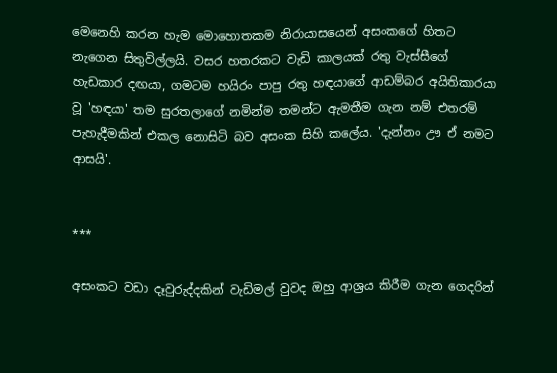මෙනෙහි කරන හැම මොහොතකම නිරායාසයෙන් අසංකගේ හිතට නැගෙන සිතුවිල්ලයි. වසර හතරකට වැඩි කාලයක් රතු වැස්සීගේ හැඩකාර දඟයා, ගමටම හයිරං පාපු රතු හඳයාගේ ආඩම්බර අයිතිකාරයා වූ 'හඳයා' තම සුරතලාගේ නමින්ම තමන්ට ඇමතීම ගැන නම් එතරම් පැහැදීමකින් එකල නොසිටි බව අසංක සිහි කලේය. 'දැන්නං ඌ ඒ නමට ආසයි'.


***

අසංකට වඩා දෑවුරුද්දකින් වැඩිමල් වුවද ඔහු ආශ්‍රය කිරීම ගැන ගෙදරින්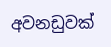අවනඩුවක්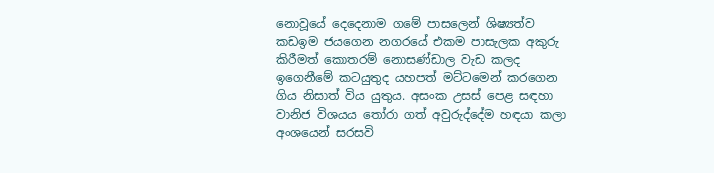නොවූයේ දෙදෙනාම ගමේ පාසලෙන් ශිෂ්‍යත්ව කඩඉම ජයගෙන නගරයේ එකම පාසැලක අකුරු කිරීමත් කොතරම් නොසණ්ඩාල වැඩ කලද ඉගෙනීමේ කටයුතුද යහපත් මට්ටමෙන් කරගෙන ගිය නිසාත් විය යුතුය. අසංක උසස් පෙළ සඳහා වානිජ විශයය තෝරා ගත් අවුරුද්දේම හඳයා කලා අංශයෙන් සරසවි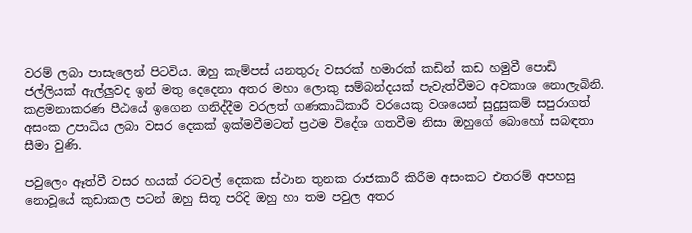වරම් ලබා පාසැලෙන් පිටවිය. ඔහු කැම්පස් යනතුරු වසරක් හමාරක් කඩින් කඩ හමුවී පොඩි ජල්ලියක් ඇල්ලුවද ඉන් මතු දෙදෙනා අතර මහා ලොකු සම්බන්දයක් පැවැත්වීමට අවකාශ නොලැබිනි. කළමනාකරණ පීඨයේ ඉගෙන ගනිද්දීම වරලත් ගණකාධිකාරී වරයෙකු වශයෙන් සුදුසුකම් සපුරාගත් අසංක උපාධිය ලබා වසර දෙකක් ඉක්මවීමටත් ප්‍රථම විදේශ ගතවීම නිසා ඔහුගේ බොහෝ සබඳතා සීමා වුණි.

පවුලෙං ඈත්වී වසර හයක් රටවල් දෙකක ස්ථාන තුනක රාජකාරී කිරීම අසංකට එතරම් අපහසු නොවූයේ කුඩාකල පටන් ඔහු සිතූ පරිදි ඔහු හා තම පවුල අතර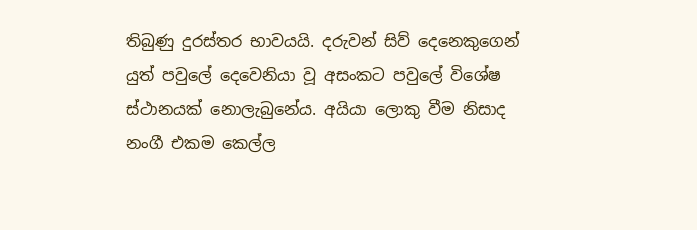තිබුණු දුරස්තර භාවයයි. දරුවන් සිව් දෙනෙකුගෙන් යුත් පවුලේ දෙවෙනියා වූ අසංකට පවුලේ විශේෂ ස්ථානයක් නොලැබුනේය. අයියා ලොකු වීම නිසාද නංගී එකම කෙල්ල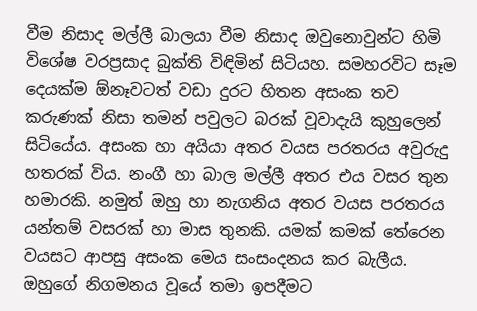වීම නිසාද මල්ලී බාලයා වීම නිසාද ඔවුනොවුන්ට හිමි විශේෂ වරප්‍රසාද බුක්ති විඳිමින් සිටියහ. සමහරවිට සෑම දෙයක්ම ඕනෑවටත් වඩා දුරට හිතන අසංක තව කරුණක් නිසා තමන් පවුලට බරක් වූවාදැයි කුහුලෙන් සිටියේය. අසංක හා අයියා අතර වයස පරතරය අවුරුදු හතරක් විය. නංගී හා බාල මල්ලී අතර එය වසර තුන හමාරකි. නමුත් ඔහු හා නැගනිය අතර වයස පරතරය යන්තම් වසරක් හා මාස තුනකි. යමක් කමක් තේරෙන වයසට ආපසු අසංක මෙය සංසංදනය කර බැලීය. ඔහුගේ නිගමනය වූයේ තමා ඉපදීමට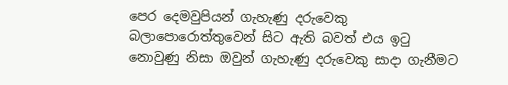පෙර දෙමවුපියන් ගැහැණු දරුවෙකු බලාපොරොත්තුවෙන් සිට ඇති බවත් එය ඉටු නොවුණු නිසා ඔවුන් ගැහැණු දරුවෙකු සාදා ගැනීමට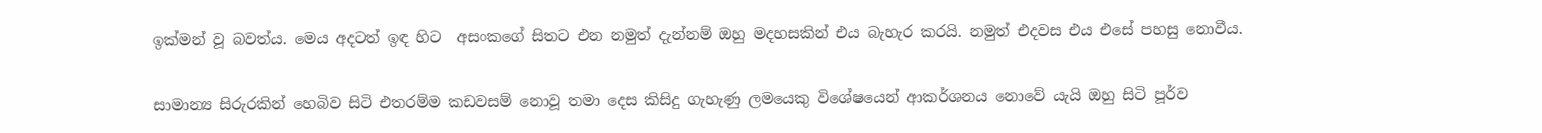ඉක්මන් වූ බවත්ය. මෙය අදටත් ඉඳ හිට  අසංකගේ සිතට එන නමුත් දැන්නම් ඔහු මදහසකින් එය බැහැර කරයි. නමුත් එදවස එය එසේ පහසු නොවීය.

සාමාන්‍ය සිරුරකින් හෙබිව සිටි එතරම්ම කඩවසම් නොවූ තමා දෙස කිසිදු ගැහැණු ලමයෙකු විශේෂයෙන් ආකර්ශනය නොවේ යැයි ඔහු සිටි පූර්ව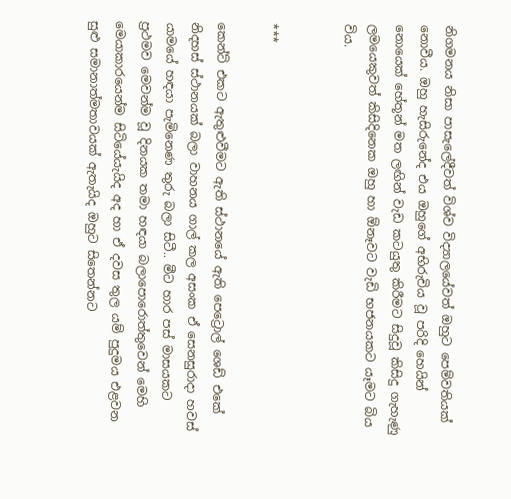නිගමනය නිසා පාසැලේදීවත් විශ්ව විද්‍යාලයේවත් ඔහුට පෙම්වතියක් නොවීය. ඔහු හැසිරුනේද එය ඔහුගේ අභිරුචිය වූ පරිදි හෙයින් නොයෙක් හේතූන් මත ලඟින් වැඩ කටයුතු කිරීමට සිදුවූ කිසිදු ගැහැණු ලමයෙකුවත් කිසිදිනෙක ඔහු හා ඕනෑවට වැඩි භජනයකට යෑමට බිය විය.


***

කෙන්ට් එකට ඇතුළුවීමට ඇති ස්ථානයේ ඇති පෙට්‍රොල් ශෙඩ් එකේ නිදහස් ස්ථානයක් බලා වාහනය ගාල් කල අසංක ඒ සෙනසුරාදා හවස් යාමයේ හඳයා පැමිනෙණ තුරු බලා සිටී.. මීට හාර පස් මාසයකට ප්‍රථමව මෙවන්ම වූ දිනයක තමා හඳයා බලාපොරොත්තුවෙන් මෙහි මෙයාකාරයෙන්ම සිටියේයැයිද අද හා ඒ දවස තුල යම් පුදුමය එළවන සුළු සමානාත්මතාවයක් ඇතැයිද ඔහුට සිතෙන්නට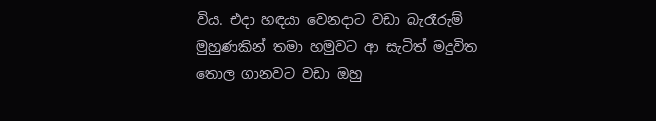විය. එදා හඳයා වෙනදාට වඩා බැරෑරුම් මුහුණකින් තමා හමුවට ආ සැටිත් මදුවිත තොල ගානවට වඩා ඔහු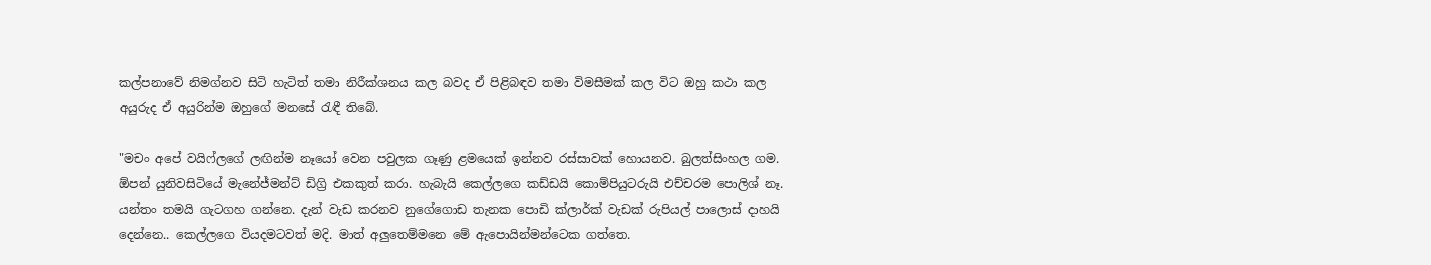කල්පනාවේ නිමග්නව සිටි හැටිත් තමා නිරීක්ශනය කල බවද ඒ පිළිබඳව තමා විමසීමක් කල විට ඔහු කථා කල අයුරුද ඒ අයුරින්ම ඔහුගේ මනසේ රැඳී තිබේ.

"මචං අපේ වයිෆ්ලගේ ලඟින්ම නෑයෝ වෙන පවුලක ගෑණු ළමයෙක් ඉන්නව රස්සාවක් හොයනව. බුලත්සිංහල ගම. ඕපන් යුනිවසිටියේ මැනේජ්මන්ට් ඩිග්‍රි එකකුත් කරා. හැබැයි කෙල්ලගෙ කඩ්ඩයි කොම්පියුටරුයි එච්චරම පොලිශ් නෑ. යන්තං තමයි ගැටගහ ගන්නෙ. දැන් වැඩ කරනව නුගේගොඩ තැනක පොඩි ක්ලාර්ක් වැඩක් රුපියල් පාලොස් දාහයි දෙන්නෙ.. කෙල්ලගෙ වියදමටවත් මදි. මාත් අලුතෙම්මනෙ මේ ඇපොයින්මන්ටෙක ගත්තෙ.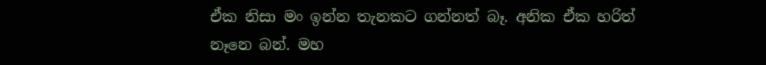ඒක නිසා මං ඉන්න තැනකට ගන්නත් බෑ. අනික ඒක හරිත් නෑනෙ බන්. මහ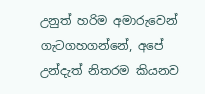උනුත් හරිම අමාරුවෙන් ගැටගහගන්නේ, අපේ උන්දැත් නිතරම කියනව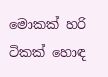මොකක් හරි ටිකක් හොඳ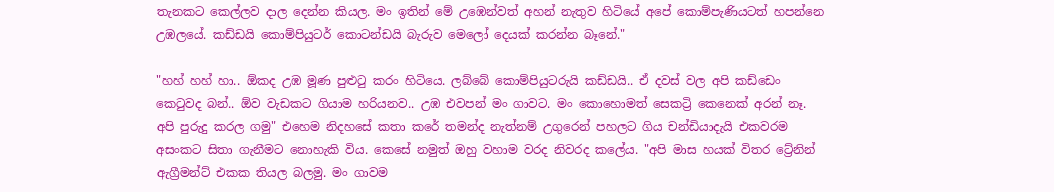තැනකට කෙල්ලව දාල දෙන්න කියල. මං ඉතින් මේ උඹෙන්වත් අහන් නැතුව හිටියේ අපේ කොම්පැණියටත් හපන්නෙ උඹලයේ. කඩ්ඩයි කොම්පියුටර් කොටන්ඩයි බැරුව මෙලෝ දෙයක් කරන්න බෑනේ."

"හහ් හහ් හා.. ඕකද උඹ මූණ පුළුටු කරං හිටියෙ. ලබ්බේ කොම්පියුටරුයි කඩ්ඩයි.. ඒ දවස් වල අපි කඩ්ඩෙං කෙටුවද බන්.. ඕව වැඩකට ගියාම හරියනව.. උඹ එවපන් මං ගාවට. මං කොහොමත් සෙකට්‍රි කෙනෙක් අරන් නෑ. අපි පුරුදු කරල ගමු" එහෙම නිදහසේ කතා කරේ තමන්ද නැත්නම් උගුරෙන් පහලට ගිය චන්ඩියාදැයි එකවරම අසංකට සිතා ගැනීමට නොහැකි විය. කෙසේ නමුත් ඔහු වහාම වරද නිවරද කලේය. "අපි මාස හයක් විතර ට්‍රේනින් ඇග්‍රීමන්ට් එකක තියල බලමු. මං ගාවම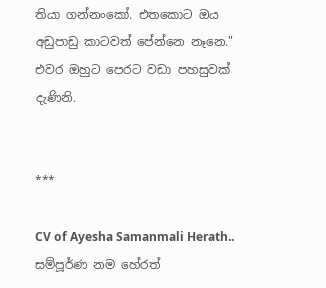තියා ගන්නංකෝ. එතකොට ඔය අඩුපාඩු කාටවත් පේන්නෙ නෑනෙ." එවර ඔහුට පෙරට වඩා පහසුවක් දැණිනි.


***

CV of Ayesha Samanmali Herath.. සම්පූර්ණ නම හේරත්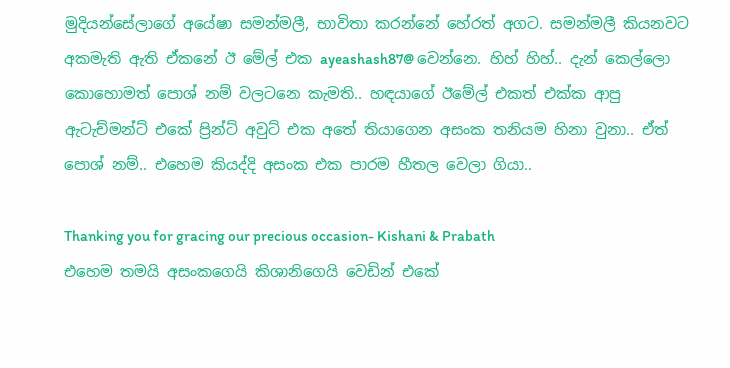මුදියන්සේලාගේ අයේෂා සමන්මලී, භාවිතා කරන්නේ හේරත් අගට. සමන්මලී කියනවට අකමැති ඇති ඒකනේ ඊ මේල් එක ayeashash87@ වෙන්නෙ. හිහ් හිහ්.. දැන් කෙල්ලො කොහොමත් පොශ් නම් වලටනෙ කැමති.. හඳයාගේ ඊමේල් එකත් එක්ක ආපු ඇටැච්මන්ට් එකේ ප්‍රින්ට් අවුට් එක අතේ තියාගෙන අසංක තනියම හිනා වුනා.. ඒත් පොශ් නම්.. එහෙම කියද්දි අසංක එක පාරම හීතල වෙලා ගියා..

Thanking you for gracing our precious occasion- Kishani & Prabath
එහෙම තමයි අසංකගෙයි කිශානිගෙයි වෙඩින් එකේ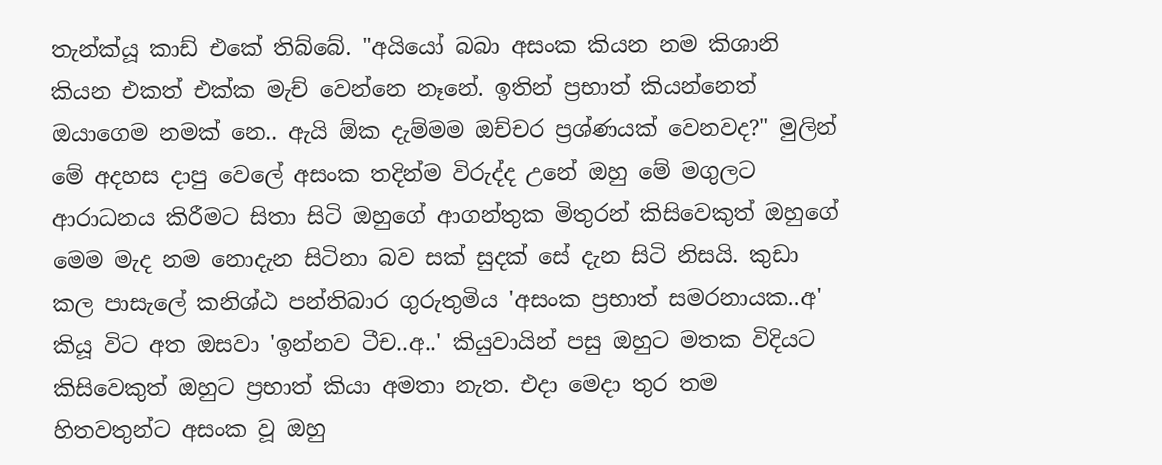තැන්ක්යූ කාඩ් එකේ තිබ්බේ. "අයියෝ බබා අසංක කියන නම කිශානි කියන එකත් එක්ක මැච් වෙන්නෙ නෑනේ. ඉතින් ප්‍රභාත් කියන්නෙත් ඔයාගෙම නමක් නෙ.. ඇයි ඕක දැම්මම ඔච්චර ප්‍රශ්ණයක් වෙනවද?" මුලින් මේ අදහස දාපු වෙලේ අසංක තදින්ම විරුද්ද උනේ ඔහු මේ මගුලට ආරාධනය කිරීමට සිතා සිටි ඔහුගේ ආගන්තුක මිතුරන් කිසිවෙකුත් ඔහුගේ මෙම මැද නම නොදැන සිටිනා බව සක් සුදක් සේ දැන සිටි නිසයි. කුඩා කල පාසැලේ කනිශ්ඨ පන්තිබාර ගුරුතුමිය 'අසංක ප්‍රභාත් සමරනායක..අ' කියූ විට අත ඔසවා 'ඉන්නව ටීච..අ..' කියුවායින් පසු ඔහුට මතක විදියට කිසිවෙකුත් ඔහුට ප්‍රභාත් කියා අමතා නැත. එදා මෙදා තුර තම හිතවතුන්ට අසංක වූ ඔහු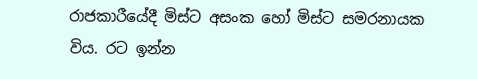රාජකාරීයේදී මිස්ට අසංක හෝ මිස්ට සමරනායක විය. රට ඉන්න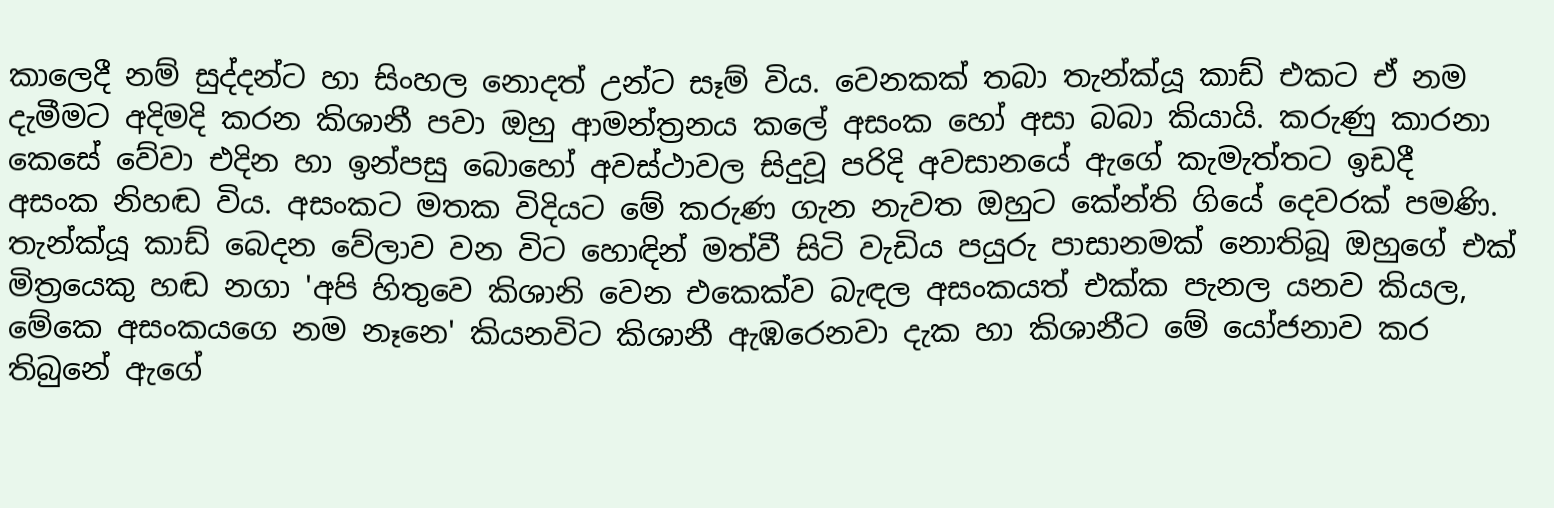කාලෙදී නම් සුද්දන්ට හා සිංහල නොදත් උන්ට සෑම් විය. වෙනකක් තබා තැන්ක්යූ කාඩ් එකට ඒ නම දැමීමට අදිමදි කරන කිශානී පවා ඔහු ආමන්ත්‍රනය කලේ අසංක හෝ අසා බබා කියායි. කරුණු කාරනා කෙසේ වේවා එදින හා ඉන්පසු බොහෝ අවස්ථාවල සිදුවූ පරිදි අවසානයේ ඇගේ කැමැත්තට ඉඩදී අසංක නිහඬ විය. අසංකට මතක විදියට මේ කරුණ ගැන නැවත ඔහුට කේන්ති ගියේ දෙවරක් පමණි. තැන්ක්යූ කාඩ් බෙදන වේලාව වන විට හොඳින් මත්වී සිටි වැඩිය පයුරු පාසානමක් නොතිබූ ඔහුගේ එක් මිත්‍රයෙකු හඬ නගා 'අපි හිතුවෙ කිශානි වෙන එකෙක්ව බැඳල අසංකයත් එක්ක පැනල යනව කියල, මේකෙ අසංකයගෙ නම නෑනෙ' කියනවිට කිශානී ඇඹරෙනවා දැක හා කිශානීට මේ යෝජනාව කර තිබුනේ ඇගේ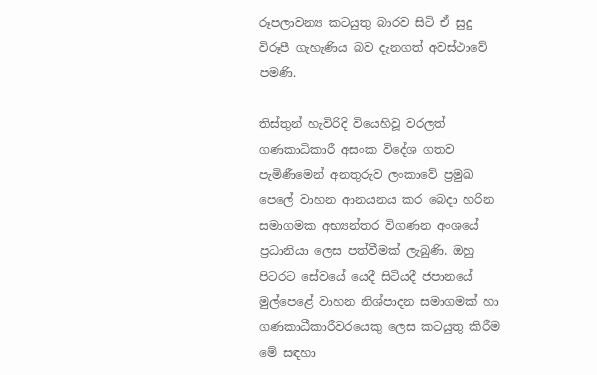රූපලාවන්‍ය කටයුතු බාරව සිටි ඒ සුදු විරූපී ගැහැණිය බව දැනගත් අවස්ථාවේ පමණි.

තිස්තුන් හැවිරිදි වියෙහිවූ වරලත් ගණකාධිකාරී අසංක විදේශ ගතව පැමිණීමෙන් අනතුරුව ලංකාවේ ප්‍රමුඛ පෙලේ වාහන ආනයනය කර බෙදා හරින සමාගමක අභ්‍යන්තර විගණන අංශයේ ප්‍රධානියා ලෙස පත්වීමක් ලැබුණි. ඔහු පිටරට සේවයේ යෙදී සිටියදී ජපානයේ මුල්පෙළේ වාහන නිශ්පාදන සමාගමක් හා ගණකාධීකාරීවරයෙකු ලෙස කටයුතු කිරීම මේ සඳහා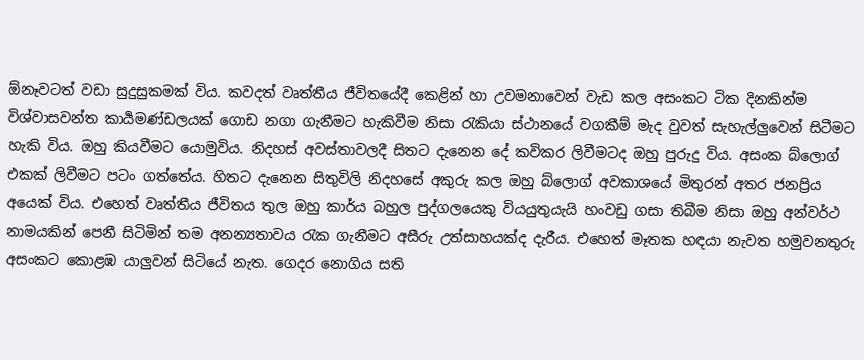ඕනෑවටත් වඩා සුදුසුකමක් විය. කවදත් වෘත්තීය ජීවිතයේදී කෙළින් හා උවමනාවෙන් වැඩ කල අසංකට ටික දිනකින්ම විශ්වාසවන්ත කාර්‍යමණ්ඩලයක් ගොඩ නගා ගැනීමට හැකිවීම නිසා රැකියා ස්ථානයේ වගකීම් මැද වුවත් සැහැල්ලුවෙන් සිටීමට හැකි විය. ඔහු කියවීමට යොමුවිය. නිදහස් අවස්තාවලදී සිතට දැනෙන දේ කවිකර ලිවීමටද ඔහු පුරුදු විය. අසංක බ්ලොග් එකක් ලිවීමට පටං ගත්තේය. හිතට දැනෙන සිතුවිලි නිදහසේ අකුරු කල ඔහු බ්ලොග් අවකාශයේ මිතුරන් අතර ජනප්‍රිය අයෙක් විය. එහෙත් වෘත්තීය ජීවිතය තුල ඔහු කාර්ය බහුල පුද්ගලයෙකු වියයුතුයැයි හංවඩු ගසා තිබීම නිසා ඔහු අන්වර්ථ නාමයකින් පෙනී සිටිමින් තම අනන්‍යතාවය රැක ගැනීමට අසීරු උත්සාහයක්ද දැරීය. එහෙත් මෑතක හඳයා නැවත හමුවනතුරු අසංකට කොළඹ යාලුවන් සිටියේ නැත. ගෙදර නොගිය සති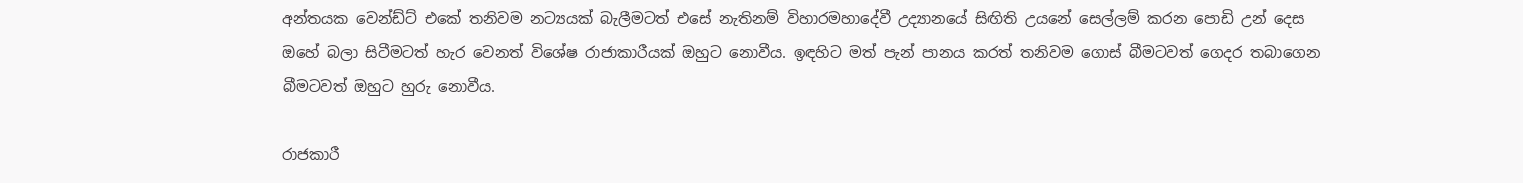අන්තයක වෙන්ඩ්ට් එකේ තනිවම නට්‍යයක් බැලීමටත් එසේ නැතිනම් විහාරමහාදේවී උද්‍යානයේ සිඟිති උයනේ සෙල්ලම් කරන පොඩි උන් දෙස ඔහේ බලා සිටීමටත් හැර වෙනත් විශේෂ රාජාකාරීයක් ඔහුට නොවීය. ඉඳහිට මත් පැන් පානය කරත් තනිවම ගොස් බීමටවත් ගෙදර තබාගෙන බීමටවත් ඔහුට හුරු නොවීය.

රාජකාරී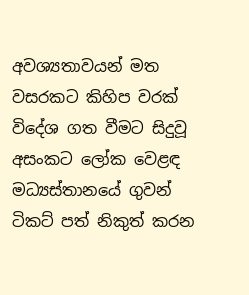අවශ්‍යතාවයන් මත වසරකට කිහිප වරක් විදේශ ගත වීමට සිදුවූ අසංකට ලෝක වෙළඳ මධ්‍යස්තානයේ ගුවන් ටිකට් පත් නිකුත් කරන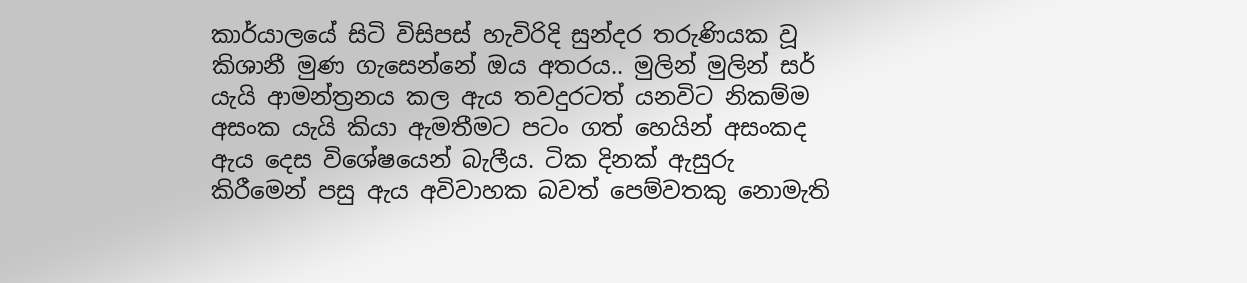කාර්යාලයේ සිටි විසිපස් හැවිරිදි සුන්දර තරුණියක වූ කිශානී මුණ ගැසෙන්නේ ඔය අතරය.. මුලින් මුලින් සර් යැයි ආමන්ත්‍රනය කල ඇය තවදුරටත් යනවිට නිකම්ම අසංක යැයි කියා ඇමතීමට පටං ගත් හෙයින් අසංකද ඇය දෙස විශේෂයෙන් බැලීය. ටික දිනක් ඇසුරු කිරීමෙන් පසු ඇය අවිවාහක බවත් පෙම්වතකු නොමැති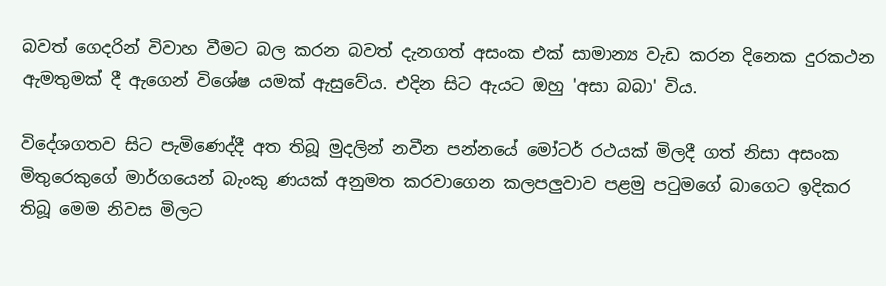බවත් ගෙදරින් විවාහ වීමට බල කරන බවත් දැනගත් අසංක එක් සාමාන්‍ය වැඩ කරන දිනෙක දුරකථන ඇමතුමක් දී ඇගෙන් විශේෂ යමක් ඇසුවේය. එදින සිට ඇයට ඔහු 'අසා බබා' විය.

විදේශගතව සිට පැමිණෙද්දී අත තිබූ මුදලින් නවීන පන්නයේ මෝටර් රථයක් මිලදී ගත් නිසා අසංක මිතුරෙකුගේ මාර්ගයෙන් බැංකු ණයක් අනුමත කරවාගෙන කලපලුවාව පළමු පටුමගේ බාගෙට ඉදිකර තිබූ මෙම නිවස මිලට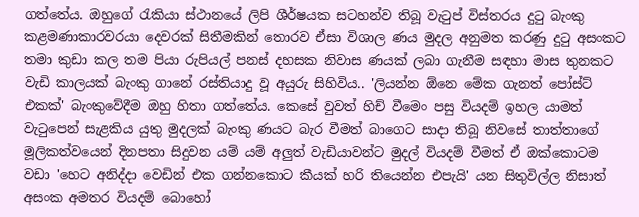ගත්තේය. ඔහුගේ රැකියා ස්ථානයේ ලිපි ශීර්ෂයක සටහන්ව තිබූ වැටුප් විස්තරය දුටු බැංකු කළමණාකාරවරයා දෙවරක් සිතීමකින් තොරව ඒසා විශාල ණය මුදල අනුමත කරණු දුටු අසංකට තමා කුඩා කල තම පියා රුපියල් පනස් දහසක නිවාස ණයක් ලබා ගැනීම සඳහා මාස තුනකට වැඩි කාලයක් බැංකු ගානේ රස්තියාදු වූ අයුරු සිහිවිය.. 'ලියන්න ඕනෙ මේක ගැනත් පෝස්ට් එකක්' බැංකුවේදීම ඔහු හිතා ගත්තේය. කෙසේ වුවත් හිච් වීමෙං පසු වියදම් ඉහල යාමත් වැටුපෙන් සැළකිය යුතු මුදලක් බැංකු ණයට බැර වීමත් බාගෙට සාදා තිබූ නිවසේ තාත්තාගේ මූලිකත්වයෙන් දිනපතා සිදුවන යම් යම් අලුත් වැඩියාවන්ට මුදල් වියදම් වීමත් ඒ ඔක්කොටම වඩා 'හෙට අනිද්දා වෙඩින් එක ගන්නකොට කීයක් හරි තියෙන්න එපැයි' යන සිතුවිල්ල නිසාත් අසංක අමතර වියදම් බොහෝ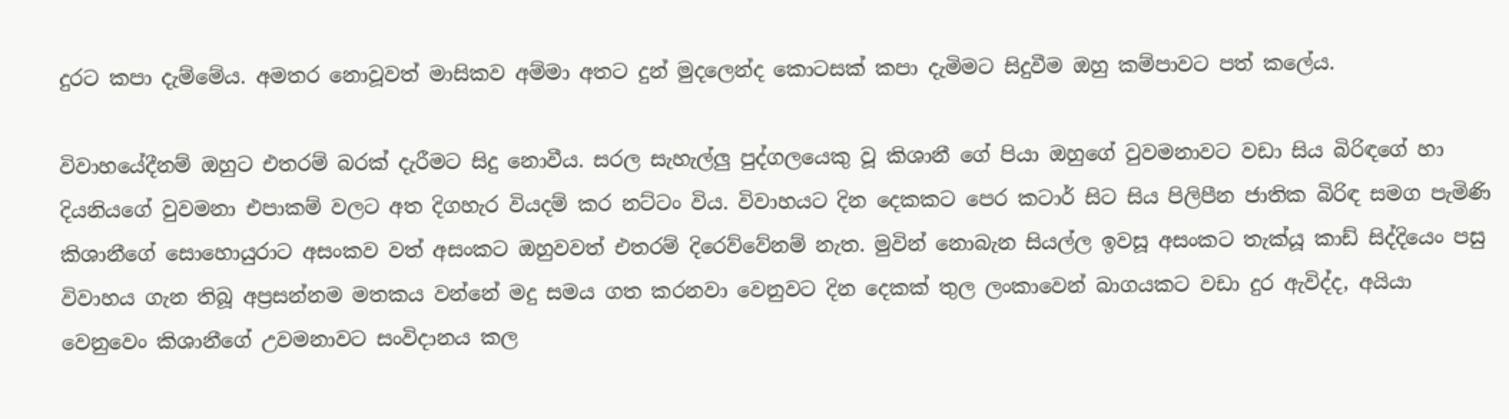දුරට කපා දැම්මේය. අමතර නොවූවත් මාසිකව අම්මා අතට දුන් මුදලෙන්ද කොටසක් කපා දැමිමට සිදුවීම ඔහු කම්පාවට පත් කලේය.

විවාහයේදීනම් ඔහුට එතරම් බරක් දැරීමට සිදු නොවීය. සරල සැහැල්ලු පුද්ගලයෙකු වූ කිශානී ගේ පියා ඔහුගේ වුවමනාවට වඩා සිය බිරිඳගේ හා දියනියගේ වුවමනා එපාකම් වලට අත දිගහැර වියදම් කර නට්ටං විය. විවාහයට දින දෙකකට පෙර කටාර් සිට සිය පිලිපීන ජාතික බිරිඳ සමග පැමිණි කිශානීගේ සොහොයුරාට අසංකව වත් අසංකට ඔහුවවත් එතරම් දිරෙව්වේනම් නැත. මුවින් නොබැන සියල්ල ඉවසූ අසංකට තැක්යූ කාඩ් සිද්දියෙං පසු විවාහය ගැන තිබූ අප්‍රසන්නම මතකය වන්නේ මදු සමය ගත කරනවා වෙනුවට දින දෙකක් තුල ලංකාවෙන් බාගයකට වඩා දුර ඇවිද්ද, අයියා වෙනුවෙං කිශානීගේ උවමනාවට සංවිදානය කල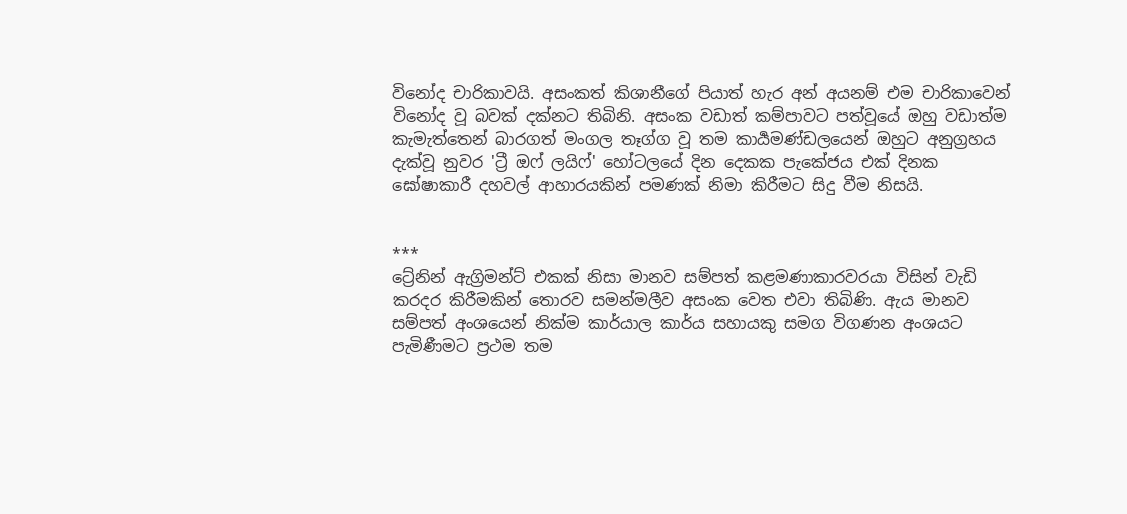විනෝද චාරිකාවයි. අසංකත් කිශානීගේ පියාත් හැර අන් අයනම් එම චාරිකාවෙන් විනෝද වූ බවක් දක්නට තිබිනි. අසංක වඩාත් කම්පාවට පත්වූයේ ඔහු වඩාත්ම කැමැත්තෙන් බාරගත් මංගල තෑග්ග වූ තම කාර්‍යමණ්ඩලයෙන් ඔහුට අනුග්‍රහය දැක්වූ නුවර 'ට්‍රී ඔෆ් ලයිෆ්' හෝටලයේ දින දෙකක පැකේජය එක් දිනක ඝෝෂාකාරී දහවල් ආහාරයකින් පමණක් නිමා කිරීමට සිදු වීම නිසයි.


***
ට්‍රේනින් ඇග්‍රිමන්ට් එකක් නිසා මානව සම්පත් කළමණාකාරවරයා විසින් වැඩි කරදර කිරීමකින් තොරව සමන්මලීව අසංක වෙත එවා තිබිණි. ඇය මානව සම්පත් අංශයෙන් නික්ම කාර්යාල කාර්ය සහායකු සමග විගණන අංශයට පැමිණීමට ප්‍රථම තම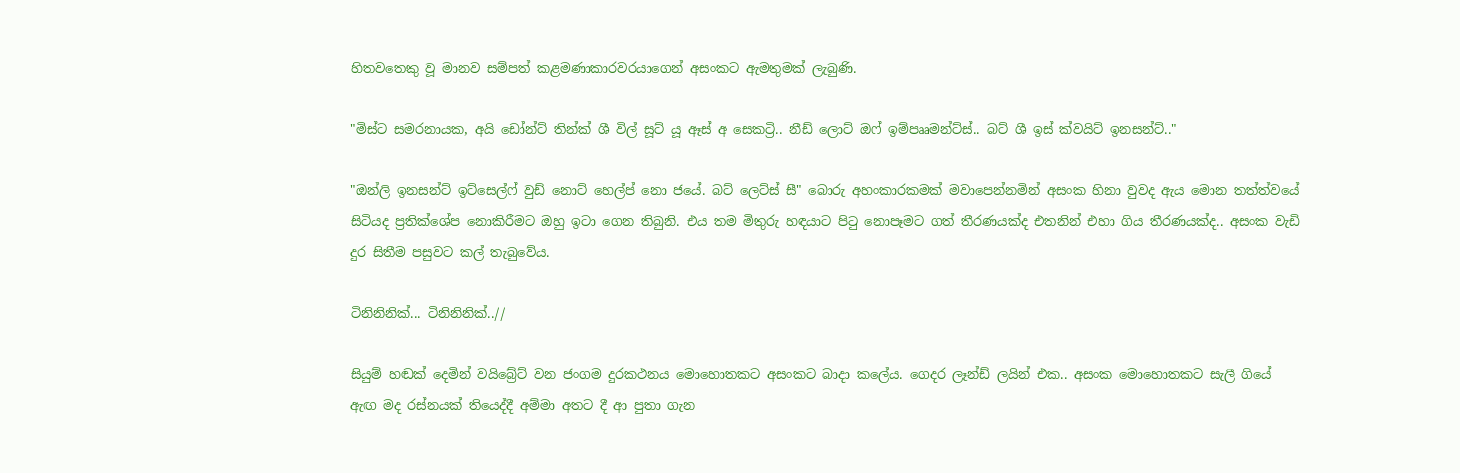හිතවතෙකු වූ මානව සම්පත් කළමණාකාරවරයාගෙන් අසංකට ඇමතුමක් ලැබුණි.

"මිස්ට සමරනායක, අයි ඩෝන්ට් තින්ක් ශී විල් සූට් යූ ඈස් අ සෙකට්‍රි.. නීඩ් ලොට් ඔෆ් ඉම්පෲමන්ට්ස්.. බට් ශී ඉස් ක්වයිට් ඉනසන්ට්.."

"ඔන්ලි ඉනසන්ට් ඉට්සෙල්ෆ් වුඩ් නොට් හෙල්ප් නො ජයේ. බට් ලෙට්ස් සී" බොරු අහංකාරකමක් මවාපෙන්නමින් අසංක හිනා වුවද ඇය මොන තත්ත්වයේ සිටියද ප්‍රතික්ශේප නොකිරීමට ඔහු ඉටා ගෙන තිබුනි. එය තම මිතුරු හඳයාට පිටු නොපෑමට ගත් තීරණයක්ද එතනින් එහා ගිය තීරණයක්ද.. අසංක වැඩි දුර සිතීම පසුවට කල් තැබුවේය.

ටිනිනිනික්... ටිනිනිනික්..//

සියුම් හඬක් දෙමින් වයිබ්‍රේට් වන ජංගම දුරකථනය මොහොතකට අසංකට බාදා කලේය. ගෙදර ලෑන්ඩ් ලයින් එක.. අසංක මොහොතකට සැලී ගියේ ඇඟ මද රස්නයක් තියෙද්දී අම්මා අතට දී ආ පුතා ගැන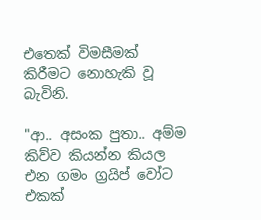එතෙක් විමසීමක් කිරීමට නොහැකි වූ බැවිනි.

"ආ.. අසංක පුතා.. අම්ම කිව්ව කියන්න කියල එන ගමං ග්‍රයිප් වෝට එකක්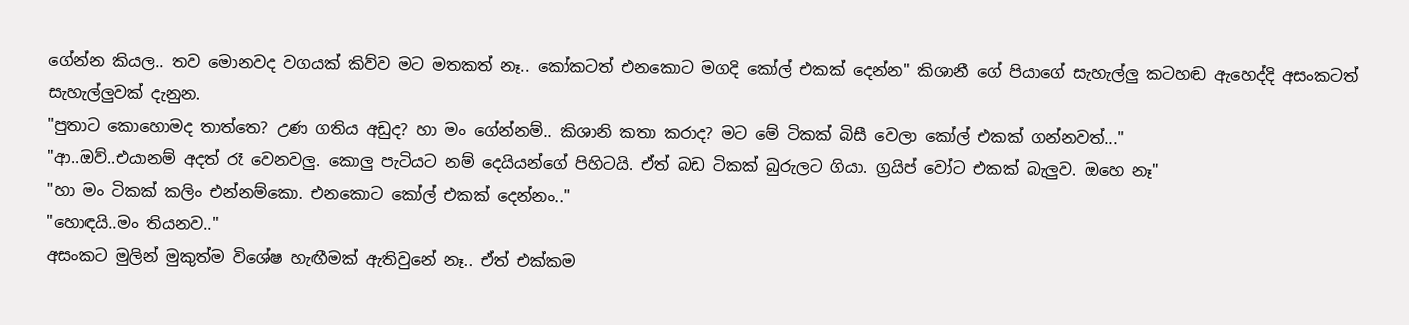ගේන්න කියල.. තව මොනවද වගයක් කිව්ව මට මතකත් නෑ.. කෝකටත් එනකොට මගදි කෝල් එකක් දෙන්න" කිශානී ගේ පියාගේ සැහැල්ලු කටහඬ ඇහෙද්දි අසංකටත් සැහැල්ලුවක් දැනුන.
"පුතාට කොහොමද තාත්තෙ? උණ ගතිය අඩුද? හා මං ගේන්නම්.. කිශානි කතා කරාද? මට මේ ටිකක් බිසී වෙලා කෝල් එකක් ගන්නවත්..."
"ආ..ඔව්..එයානම් අදත් රෑ වෙනවලු. කොලු පැටියට නම් දෙයියන්ගේ පිහිටයි. ඒත් බඩ ටිකක් බුරුලට ගියා. ග්‍රයිප් වෝට එකක් බැලුව. ඔහෙ නෑ"
"හා මං ටිකක් කලිං එන්නම්කො. එනකොට කෝල් එකක් දෙන්නං.."
"හොඳයි..මං තියනව.."
අසංකට මුලින් මුකුත්ම විශේෂ හැඟීමක් ඇතිවුනේ නෑ.. ඒත් එක්කම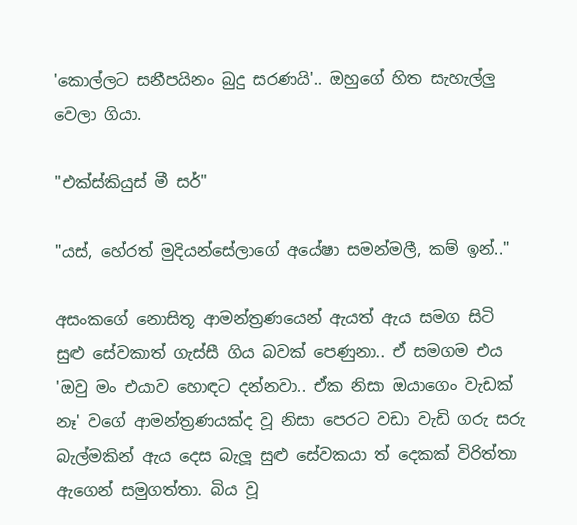'කොල්ලට සනීපයිනං බුදු සරණයි'.. ඔහුගේ හිත සැහැල්ලු වෙලා ගියා.

"එක්ස්කියුස් මී සර්"

"යස්, හේරත් මුදියන්සේලාගේ අයේෂා සමන්මලී, කම් ඉන්.."

අසංකගේ නොසිතූ ආමන්ත්‍රණයෙන් ඇයත් ඇය සමග සිටි සුළු සේවකාත් ගැස්සී ගිය බවක් පෙණුනා.. ඒ සමගම එය 'ඔවු මං එයාව හොඳට දන්නවා.. ඒක නිසා ඔයාගෙං වැඩක් නෑ' වගේ ආමන්ත්‍රණයක්ද වූ නිසා පෙරට වඩා වැඩි ගරු සරු බැල්මකින් ඇය දෙස බැලූ සුළු සේවකයා ත් දෙකක් විරිත්තා ඇගෙන් සමුගත්තා. බිය වූ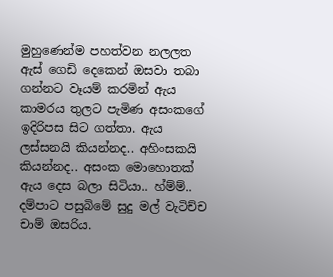මුහුණෙන්ම පහත්වන නලලත ඇස් ගෙඩි දෙකෙන් ඔසවා තබා ගන්නට වෑයම් කරමින් ඇය කාමරය තුලට පැමිණ අසංකගේ ඉදිරිපස සිට ගත්තා. ඇය ලස්සනයි කියන්නද.. අහිංසකයි කියන්නද.. අසංක මොහොතක් ඇය දෙස බලා සිටියා.. හ්ම්ම්.. දම්පාට පසුබිමේ සුදු මල් වැටිච්ච චාම් ඔසරිය.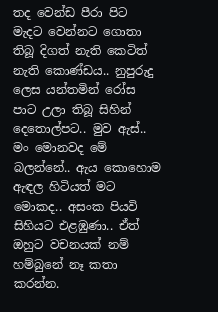තද වෙන්ඩ පීරා පිට මැදට වෙන්නට ගොතා තිබූ දිගත් නැති කෙටිත් නැති කොණ්ඩය.. නුපුරුදු ලෙස යන්තමින් රෝස පාට උලා තිබූ සිහින් දෙතොල්පට.. මුව ඇස්.. මං මොනවද මේ බලන්නේ.. ඇය කොහොම ඇඳල හිටියත් මට මොකද.. අසංක පියවි සිහියට එළඹුණා.. ඒත් ඔහුට වචනයක් නම් හම්බුනේ නෑ කතා කරන්න.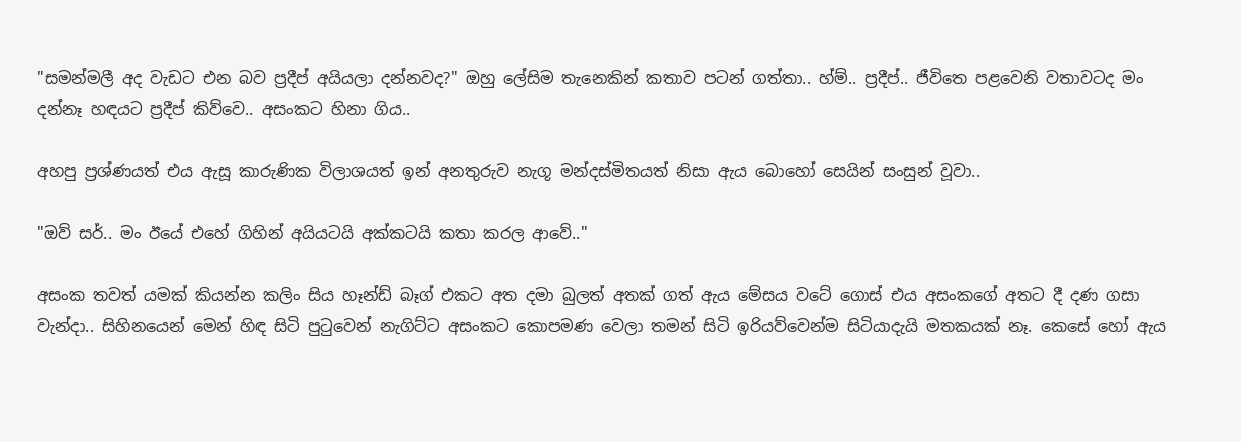"සමන්මලී අද වැඩට එන බව ප්‍රදීප් අයියලා දන්නවද?" ඔහු ලේසිම තැනෙකින් කතාව පටන් ගත්තා.. හ්ම්.. ප්‍රදීප්.. ජීවිතෙ පළවෙනි වතාවටද මං දන්නෑ හඳයට ප්‍රදීප් කිව්වෙ.. අසංකට හිනා ගිය..

අහපු ප්‍රශ්ණයත් එය ඇසූ කාරුණික විලාශයත් ඉන් අනතුරුව නැගූ මන්දස්මිතයත් නිසා ඇය බොහෝ සෙයින් සංසුන් වූවා..

"ඔව් සර්.. මං ඊයේ එහේ ගිහින් අයියටයි අක්කටයි කතා කරල ආවේ.."

අසංක තවත් යමක් කියන්න කලිං සිය හෑන්ඩ් බෑග් එකට අත දමා බුලත් අතක් ගත් ඇය මේසය වටේ ගොස් එය අසංකගේ අතට දී දණ ගසා වැන්දා.. සිහිනයෙන් මෙන් හිඳ සිටි පුටුවෙන් නැගිට්ට අසංකට කොපමණ වෙලා තමන් සිටි ඉරියව්වෙන්ම සිටියාදැයි මතකයක් නෑ. කෙසේ හෝ ඇය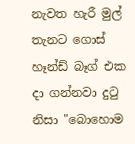නැවත හැරී මුල් තැනට ගොස් හෑන්ඩ් බෑග් එක දා ගන්නවා දුටු නිසා "බොහොම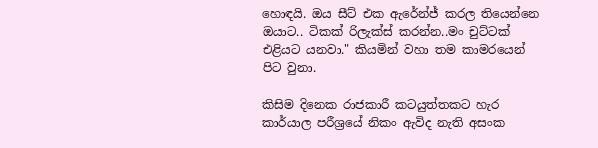හොඳයි. ඔය සීට් එක ඇරේන්ජ් කරල තියෙන්නෙ ඔයාට.. ටිකක් රිලැක්ස් කරන්න..මං චුට්ටක් එළියට යනවා." කියමින් වහා තම කාමරයෙන් පිට වුනා.

කිසිම දිනෙක රාජකාරී කටයුත්තකට හැර කාර්යාල පරීශ්‍රයේ නිකං ඇවිද නැති අසංක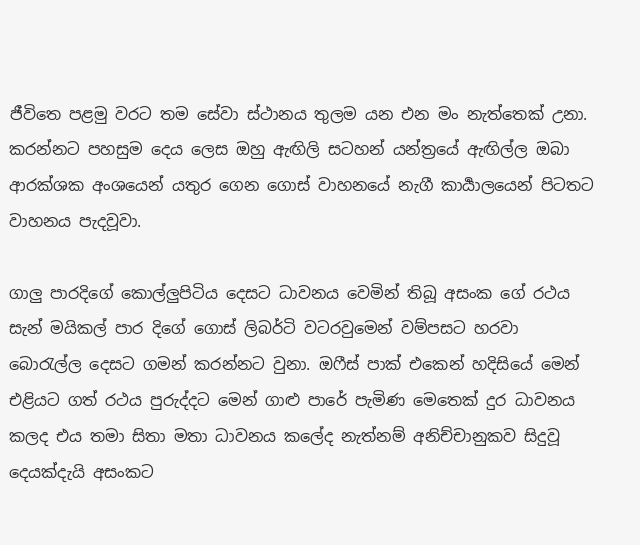ජීවිතෙ පළමු වරට තම සේවා ස්ථානය තුලම යන එන මං නැත්තෙක් උනා. කරන්නට පහසුම දෙය ලෙස ඔහු ඇඟිලි සටහන් යන්ත්‍රයේ ඇඟිල්ල ඔබා ආරක්ශක අංශයෙන් යතුර ගෙන ගොස් වාහනයේ නැගී කාර්‍යාලයෙන් පිටතට වාහනය පැදවූවා.

ගාලු පාරදිගේ කොල්ලුපිටිය දෙසට ධාවනය වෙමින් තිබූ අසංක ගේ රථය සැන් මයිකල් පාර දිගේ ගොස් ලිබර්ටි වටරවුමෙන් වම්පසට හරවා බොරැල්ල දෙසට ගමන් කරන්නට වුනා. ඔෆීස් පාක් එකෙන් හදිසියේ මෙන් එළියට ගත් රථය පුරුද්දට මෙන් ගාළු පාරේ පැමිණ මෙතෙක් දුර ධාවනය කලද එය තමා සිතා මතා ධාවනය කලේද නැත්නම් අනිච්චානුකව සිදුවූ දෙයක්දැයි අසංකට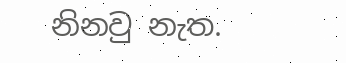නිනවු නැත.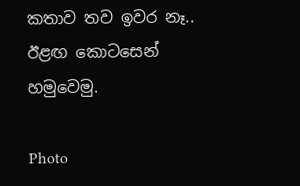කතාව තව ඉවර නෑ.. ඊළඟ කොටසෙන් හමුවෙමු.

Photo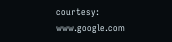courtesy: www.google.com